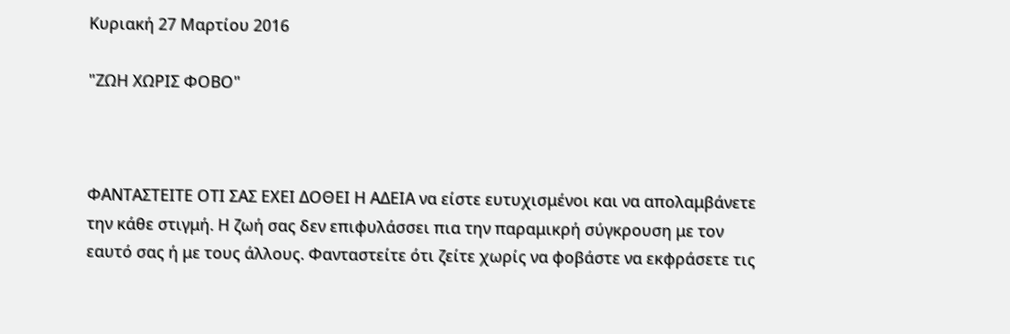Κυριακή 27 Μαρτίου 2016

"ΖΩΗ ΧΩΡΙΣ ΦΟΒΟ"



ΦΑΝΤΑΣΤΕΙΤΕ ΟΤΙ ΣΑΣ ΕΧΕΙ ΔΟΘΕΙ Η ΑΔΕΙΑ να είστε ευτυχισμένοι και να απολαμβάνετε την κάθε στιγμή. Η ζωή σας δεν επιφυλάσσει πια την παραμικρή σύγκρουση με τον εαυτό σας ή με τους άλλους. Φανταστείτε ότι ζείτε χωρίς να φοβάστε να εκφράσετε τις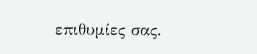επιθυμίες σας.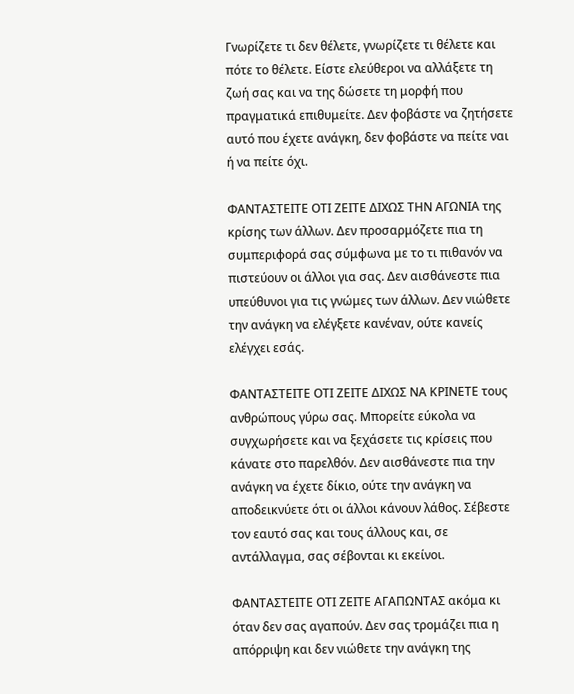Γνωρίζετε τι δεν θέλετε, γνωρίζετε τι θέλετε και πότε το θέλετε. Είστε ελεύθεροι να αλλάξετε τη ζωή σας και να της δώσετε τη μορφή που πραγματικά επιθυμείτε. Δεν φοβάστε να ζητήσετε αυτό που έχετε ανάγκη, δεν φοβάστε να πείτε ναι ή να πείτε όχι.

ΦΑΝΤΑΣΤΕΙΤΕ ΟΤΙ ΖΕΙΤΕ ΔΙΧΩΣ ΤΗΝ ΑΓΩΝΙΑ της κρίσης των άλλων. Δεν προσαρμόζετε πια τη συμπεριφορά σας σύμφωνα με το τι πιθανόν να πιστεύουν οι άλλοι για σας. Δεν αισθάνεστε πια υπεύθυνοι για τις γνώμες των άλλων. Δεν νιώθετε την ανάγκη να ελέγξετε κανέναν, ούτε κανείς ελέγχει εσάς.

ΦΑΝΤΑΣΤΕΙΤΕ ΟΤΙ ΖΕΙΤΕ ΔΙΧΩΣ ΝΑ ΚΡΙΝΕΤΕ τους ανθρώπους γύρω σας. Μπορείτε εύκολα να συγχωρήσετε και να ξεχάσετε τις κρίσεις που κάνατε στο παρελθόν. Δεν αισθάνεστε πια την ανάγκη να έχετε δίκιο, ούτε την ανάγκη να αποδεικνύετε ότι οι άλλοι κάνουν λάθος. Σέβεστε τον εαυτό σας και τους άλλους και, σε αντάλλαγμα, σας σέβονται κι εκείνοι.

ΦΑΝΤΑΣΤΕΙΤΕ ΟΤΙ ΖΕΙΤΕ ΑΓΑΠΩΝΤΑΣ ακόμα κι όταν δεν σας αγαπούν. Δεν σας τρομάζει πια η απόρριψη και δεν νιώθετε την ανάγκη της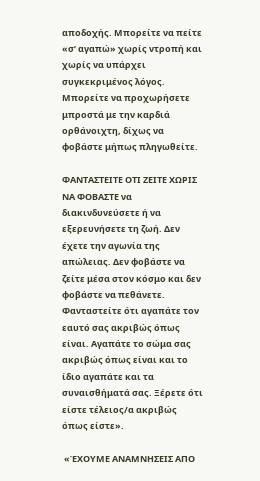αποδοχής. Μπορείτε να πείτε «σ’ αγαπώ» χωρίς ντροπή και χωρίς να υπάρχει συγκεκριμένος λόγος. Μπορείτε να προχωρήσετε μπροστά με την καρδιά ορθάνοιχτη, δίχως να φοβάστε μήπως πληγωθείτε.

ΦΑΝΤΑΣΤΕΙΤΕ ΟΤΙ ΖΕΙΤΕ ΧΩΡΙΣ ΝΑ ΦΟΒΑΣΤΕ να διακινδυνεύσετε ή να εξερευνήσετε τη ζωή. Δεν έχετε την αγωνία της απώλειας. Δεν φοβάστε να ζείτε μέσα στον κόσμο και δεν φοβάστε να πεθάνετε. Φανταστείτε ότι αγαπάτε τον εαυτό σας ακριβώς όπως είναι. Αγαπάτε το σώμα σας ακριβώς όπως είναι και το ίδιο αγαπάτε και τα συναισθήματά σας. Ξέρετε ότι είστε τέλειος/α ακριβώς όπως είστε».

 «ΈΧΟΥΜΕ ΑΝΑΜΝΗΣΕΙΣ ΑΠΟ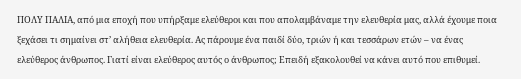ΠΟΛΥ ΠΑΛΙΑ, από μια εποχή που υπήρξαμε ελεύθεροι και που απολαμβάναμε την ελευθερία μας, αλλά έχουμε ποια ξεχάσει τι σημαίνει στ’ αλήθεια ελευθερία. Ας πάρουμε ένα παιδί δύο, τριών ή και τεσσάρων ετών – να ένας ελεύθερος άνθρωπος. Γιατί είναι ελεύθερος αυτός ο άνθρωπος; Επειδή εξακολουθεί να κάνει αυτό που επιθυμεί.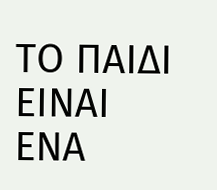ΤΟ ΠΑΙΔΙ ΕΙΝΑΙ ΕΝΑ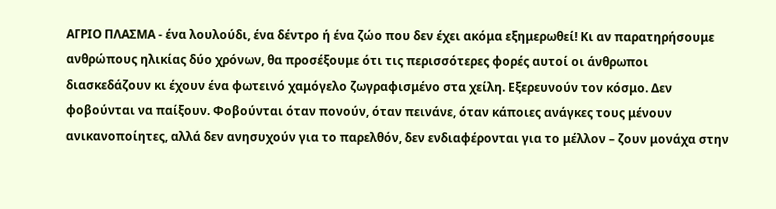ΑΓΡΙΟ ΠΛΑΣΜΑ - ένα λουλούδι, ένα δέντρο ή ένα ζώο που δεν έχει ακόμα εξημερωθεί! Κι αν παρατηρήσουμε ανθρώπους ηλικίας δύο χρόνων, θα προσέξουμε ότι τις περισσότερες φορές αυτοί οι άνθρωποι διασκεδάζουν κι έχουν ένα φωτεινό χαμόγελο ζωγραφισμένο στα χείλη. Εξερευνούν τον κόσμο. Δεν φοβούνται να παίξουν. Φοβούνται όταν πονούν, όταν πεινάνε, όταν κάποιες ανάγκες τους μένουν ανικανοποίητες, αλλά δεν ανησυχούν για το παρελθόν, δεν ενδιαφέρονται για το μέλλον – ζουν μονάχα στην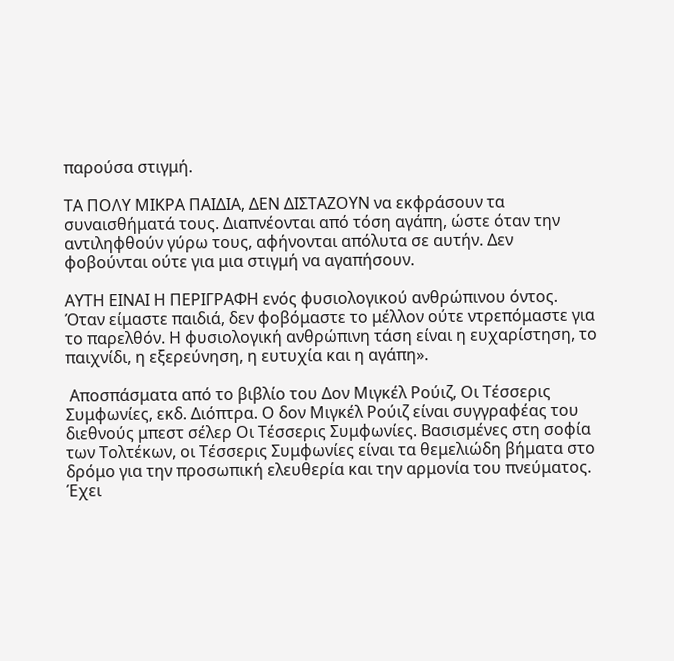παρούσα στιγμή.

ΤΑ ΠΟΛΥ ΜΙΚΡΑ ΠΑΙΔΙΑ, ΔΕΝ ΔΙΣΤΑΖΟΥΝ να εκφράσουν τα συναισθήματά τους. Διαπνέονται από τόση αγάπη, ώστε όταν την αντιληφθούν γύρω τους, αφήνονται απόλυτα σε αυτήν. Δεν φοβούνται ούτε για μια στιγμή να αγαπήσουν.

ΑΥΤΗ ΕΙΝΑΙ Η ΠΕΡΙΓΡΑΦΗ ενός φυσιολογικού ανθρώπινου όντος. Όταν είμαστε παιδιά, δεν φοβόμαστε το μέλλον ούτε ντρεπόμαστε για το παρελθόν. Η φυσιολογική ανθρώπινη τάση είναι η ευχαρίστηση, το παιχνίδι, η εξερεύνηση, η ευτυχία και η αγάπη».

 Αποσπάσματα από το βιβλίο του Δον Μιγκέλ Ρούιζ, Οι Τέσσερις Συμφωνίες, εκδ. Διόπτρα. Ο δον Μιγκέλ Ρούιζ είναι συγγραφέας του διεθνούς μπεστ σέλερ Οι Τέσσερις Συμφωνίες. Βασισμένες στη σοφία των Τολτέκων, οι Τέσσερις Συμφωνίες είναι τα θεμελιώδη βήματα στο δρόμο για την προσωπική ελευθερία και την αρμονία του πνεύματος. Έχει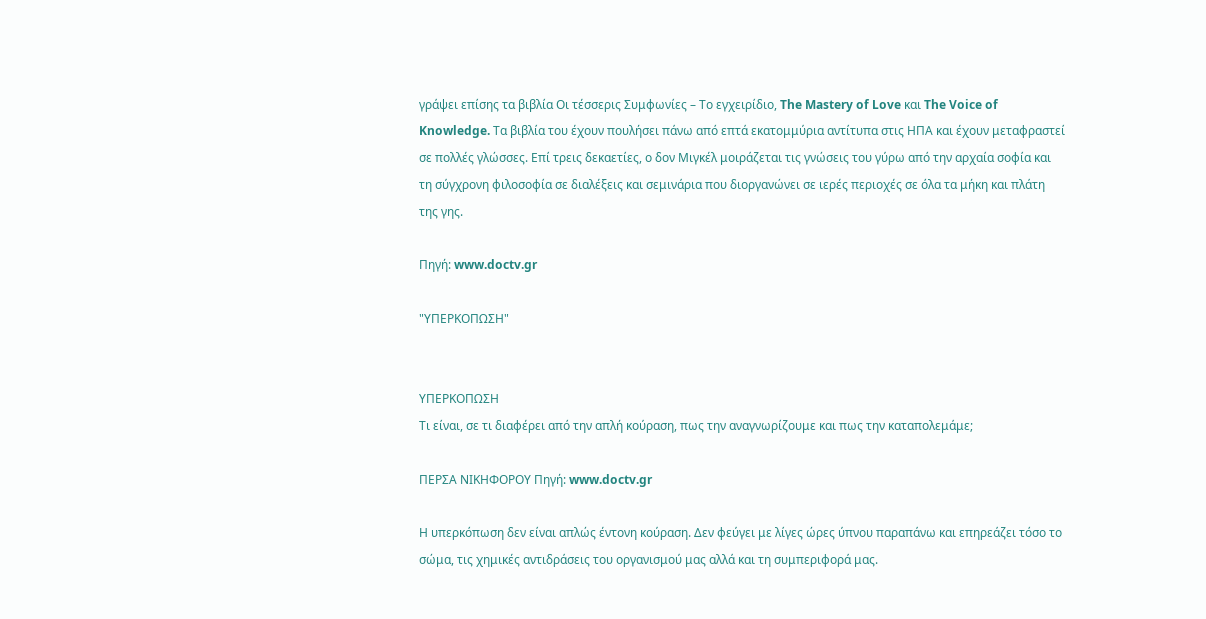γράψει επίσης τα βιβλία Οι τέσσερις Συμφωνίες – Το εγχειρίδιο, The Mastery of Love και The Voice of Knowledge. Τα βιβλία του έχουν πουλήσει πάνω από επτά εκατομμύρια αντίτυπα στις ΗΠΑ και έχουν μεταφραστεί σε πολλές γλώσσες. Επί τρεις δεκαετίες, ο δον Μιγκέλ μοιράζεται τις γνώσεις του γύρω από την αρχαία σοφία και τη σύγχρονη φιλοσοφία σε διαλέξεις και σεμινάρια που διοργανώνει σε ιερές περιοχές σε όλα τα μήκη και πλάτη της γης.

Πηγή: www.doctv.gr

"ΥΠΕΡΚΟΠΩΣΗ"


ΥΠΕΡΚΟΠΩΣΗ
Τι είναι, σε τι διαφέρει από την απλή κούραση, πως την αναγνωρίζουμε και πως την καταπολεμάμε;

ΠΕΡΣΑ ΝΙΚΗΦΟΡΟΥ Πηγή: www.doctv.gr

Η υπερκόπωση δεν είναι απλώς έντονη κούραση. Δεν φεύγει με λίγες ώρες ύπνου παραπάνω και επηρεάζει τόσο το σώμα, τις χημικές αντιδράσεις του οργανισμού μας αλλά και τη συμπεριφορά μας.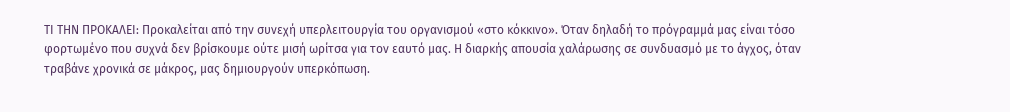ΤΙ ΤΗΝ ΠΡΟΚΑΛΕΙ: Προκαλείται από την συνεχή υπερλειτουργία του οργανισμού «στο κόκκινο». Όταν δηλαδή το πρόγραμμά μας είναι τόσο φορτωμένο που συχνά δεν βρίσκουμε ούτε μισή ωρίτσα για τον εαυτό μας. Η διαρκής απουσία χαλάρωσης σε συνδυασμό με το άγχος, όταν τραβάνε χρονικά σε μάκρος, μας δημιουργούν υπερκόπωση.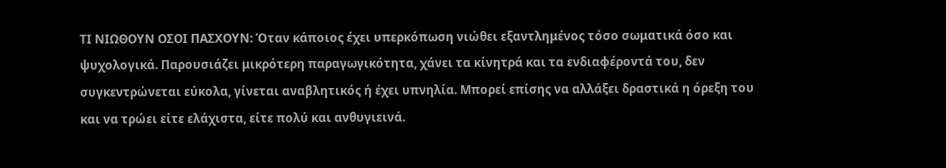ΤΙ ΝΙΩΘΟΥΝ ΟΣΟΙ ΠΑΣΧΟΥΝ: Όταν κάποιος έχει υπερκόπωση νιώθει εξαντλημένος τόσο σωματικά όσο και ψυχολογικά. Παρουσιάζει μικρότερη παραγωγικότητα, χάνει τα κίνητρά και τα ενδιαφέροντά του, δεν συγκεντρώνεται εύκολα, γίνεται αναβλητικός ή έχει υπνηλία. Μπορεί επίσης να αλλάξει δραστικά η όρεξη του και να τρώει είτε ελάχιστα, είτε πολύ και ανθυγιεινά.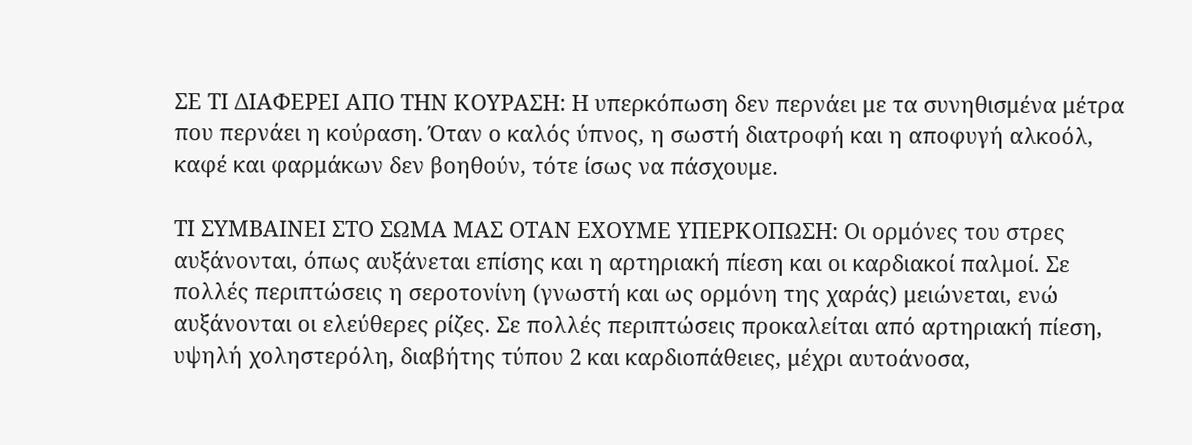ΣΕ ΤΙ ΔΙΑΦΕΡΕΙ ΑΠΟ ΤΗΝ ΚΟΥΡΑΣΗ: Η υπερκόπωση δεν περνάει με τα συνηθισμένα μέτρα που περνάει η κούραση. Όταν ο καλός ύπνος, η σωστή διατροφή και η αποφυγή αλκοόλ, καφέ και φαρμάκων δεν βοηθούν, τότε ίσως να πάσχουμε.

ΤΙ ΣΥΜΒΑΙΝΕΙ ΣΤΟ ΣΩΜΑ ΜΑΣ ΟΤΑΝ ΕΧΟΥΜΕ ΥΠΕΡΚΟΠΩΣΗ: Οι ορμόνες του στρες αυξάνονται, όπως αυξάνεται επίσης και η αρτηριακή πίεση και οι καρδιακοί παλμοί. Σε πολλές περιπτώσεις η σεροτονίνη (γνωστή και ως ορμόνη της χαράς) μειώνεται, ενώ αυξάνονται οι ελεύθερες ρίζες. Σε πολλές περιπτώσεις προκαλείται από αρτηριακή πίεση, υψηλή χοληστερόλη, διαβήτης τύπου 2 και καρδιοπάθειες, μέχρι αυτοάνοσα,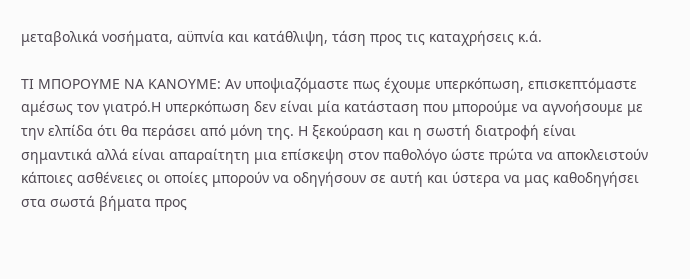μεταβολικά νοσήματα, αϋπνία και κατάθλιψη, τάση προς τις καταχρήσεις κ.ά.

ΤΙ ΜΠΟΡΟΥΜΕ ΝΑ ΚΑΝΟΥΜΕ: Αν υποψιαζόμαστε πως έχουμε υπερκόπωση, επισκεπτόμαστε αμέσως τον γιατρό.Η υπερκόπωση δεν είναι μία κατάσταση που μπορούμε να αγνοήσουμε με την ελπίδα ότι θα περάσει από μόνη της. Η ξεκούραση και η σωστή διατροφή είναι σημαντικά αλλά είναι απαραίτητη μια επίσκεψη στον παθολόγο ώστε πρώτα να αποκλειστούν κάποιες ασθένειες οι οποίες μπορούν να οδηγήσουν σε αυτή και ύστερα να μας καθοδηγήσει στα σωστά βήματα προς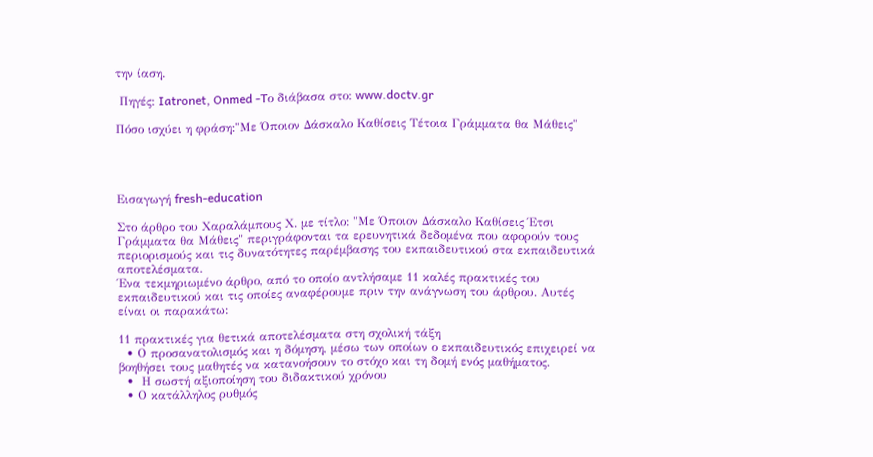την ίαση.

 Πηγές: Iatronet, Onmed -Tο διάβασα στο: www.doctv.gr

Πόσο ισχύει η φράση:"Με Όποιον Δάσκαλο Καθίσεις Τέτοια Γράμματα θα Μάθεις"




Εισαγωγή fresh-education

Στο άρθρο του Χαραλάμπους Χ. με τίτλο: "Με Όποιον Δάσκαλο Καθίσεις Έτσι Γράμματα θα Μάθεις" περιγράφονται τα ερευνητικά δεδομένα που αφορούν τους περιορισμούς και τις δυνατότητες παρέμβασης του εκπαιδευτικού στα εκπαιδευτικά αποτελέσματα.
Ένα τεκμηριωμένο άρθρο, από το οποίο αντλήσαμε 11 καλές πρακτικές του εκπαιδευτικού και τις οποίες αναφέρουμε πριν την ανάγνωση του άρθρου. Αυτές είναι οι παρακάτω:

11 πρακτικές για θετικά αποτελέσματα στη σχολική τάξη
  • Ο προσανατολισμός και η δόμηση, μέσω των οποίων ο εκπαιδευτικός επιχειρεί να βοηθήσει τους μαθητές να κατανοήσουν το στόχο και τη δομή ενός μαθήματος.
  •  Η σωστή αξιοποίηση του διδακτικού χρόνου
  • Ο κατάλληλος ρυθμός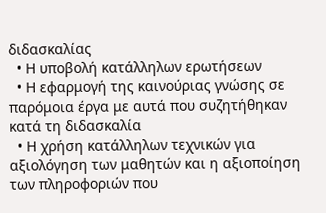διδασκαλίας
  • Η υποβολή κατάλληλων ερωτήσεων
  • Η εφαρμογή της καινούριας γνώσης σε παρόμοια έργα με αυτά που συζητήθηκαν κατά τη διδασκαλία
  • Η χρήση κατάλληλων τεχνικών για αξιολόγηση των μαθητών και η αξιοποίηση των πληροφοριών που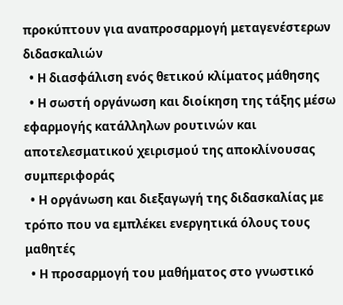προκύπτουν για αναπροσαρμογή μεταγενέστερων διδασκαλιών
  • Η διασφάλιση ενός θετικού κλίματος μάθησης
  • Η σωστή οργάνωση και διοίκηση της τάξης μέσω εφαρμογής κατάλληλων ρουτινών και αποτελεσματικού χειρισμού της αποκλίνουσας συμπεριφοράς
  • Η οργάνωση και διεξαγωγή της διδασκαλίας με τρόπο που να εμπλέκει ενεργητικά όλους τους μαθητές
  • Η προσαρμογή του μαθήματος στο γνωστικό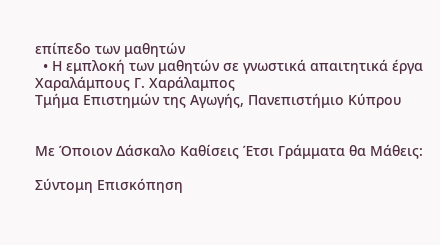επίπεδο των μαθητών
  • Η εμπλοκή των μαθητών σε γνωστικά απαιτητικά έργα
Χαραλάμπους Γ. Χαράλαμπος
Τμήμα Επιστημών της Αγωγής, Πανεπιστήμιο Κύπρου


Με Όποιον Δάσκαλο Καθίσεις Έτσι Γράμματα θα Μάθεις:

Σύντομη Επισκόπηση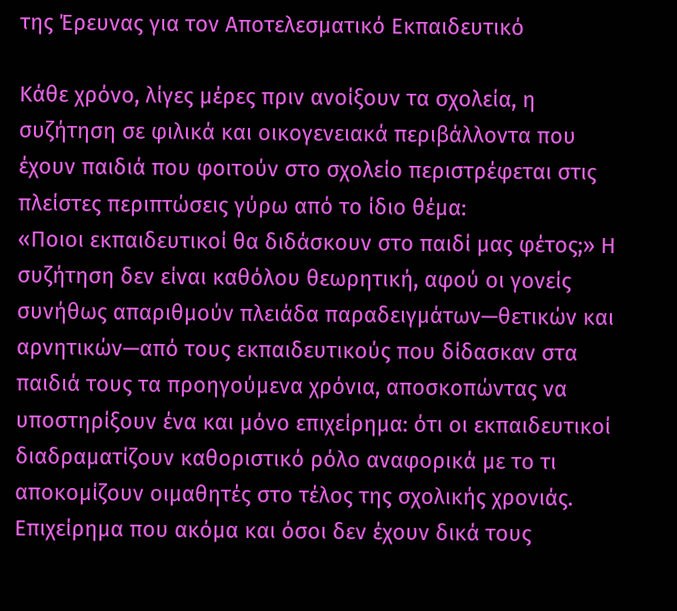της Έρευνας για τον Αποτελεσματικό Εκπαιδευτικό

Κάθε χρόνο, λίγες μέρες πριν ανοίξουν τα σχολεία, η συζήτηση σε φιλικά και οικογενειακά περιβάλλοντα που έχουν παιδιά που φοιτούν στο σχολείο περιστρέφεται στις πλείστες περιπτώσεις γύρω από το ίδιο θέμα:
«Ποιοι εκπαιδευτικοί θα διδάσκουν στο παιδί μας φέτος;» Η συζήτηση δεν είναι καθόλου θεωρητική, αφού οι γονείς συνήθως απαριθμούν πλειάδα παραδειγμάτων—θετικών και αρνητικών—από τους εκπαιδευτικούς που δίδασκαν στα παιδιά τους τα προηγούμενα χρόνια, αποσκοπώντας να υποστηρίξουν ένα και μόνο επιχείρημα: ότι οι εκπαιδευτικοί διαδραματίζουν καθοριστικό ρόλο αναφορικά με το τι αποκομίζουν οιμαθητές στο τέλος της σχολικής χρονιάς. Επιχείρημα που ακόμα και όσοι δεν έχουν δικά τους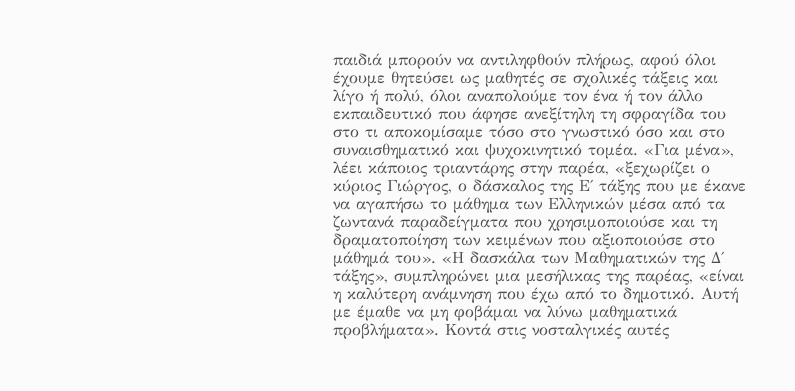παιδιά μπορούν να αντιληφθούν πλήρως, αφού όλοι έχουμε θητεύσει ως μαθητές σε σχολικές τάξεις και λίγο ή πολύ, όλοι αναπολούμε τον ένα ή τον άλλο εκπαιδευτικό που άφησε ανεξίτηλη τη σφραγίδα του στο τι αποκομίσαμε τόσο στο γνωστικό όσο και στο συναισθηματικό και ψυχοκινητικό τομέα. «Για μένα», λέει κάποιος τριαντάρης στην παρέα, «ξεχωρίζει ο κύριος Γιώργος, ο δάσκαλος της Ε΄ τάξης που με έκανε να αγαπήσω το μάθημα των Ελληνικών μέσα από τα ζωντανά παραδείγματα που χρησιμοποιούσε και τη δραματοποίηση των κειμένων που αξιοποιούσε στο μάθημά του». «Η δασκάλα των Μαθηματικών της Δ΄ τάξης», συμπληρώνει μια μεσήλικας της παρέας, «είναι η καλύτερη ανάμνηση που έχω από το δημοτικό. Αυτή με έμαθε να μη φοβάμαι να λύνω μαθηματικά προβλήματα». Κοντά στις νοσταλγικές αυτές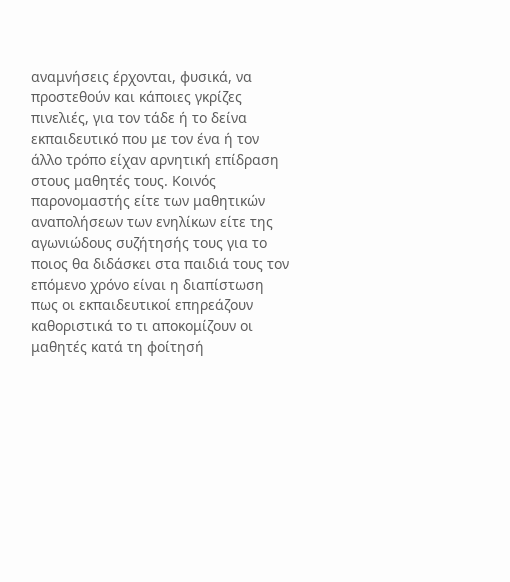αναμνήσεις έρχονται, φυσικά, να προστεθούν και κάποιες γκρίζες πινελιές, για τον τάδε ή το δείνα εκπαιδευτικό που με τον ένα ή τον άλλο τρόπο είχαν αρνητική επίδραση στους μαθητές τους. Κοινός παρονομαστής είτε των μαθητικών αναπολήσεων των ενηλίκων είτε της αγωνιώδους συζήτησής τους για το ποιος θα διδάσκει στα παιδιά τους τον επόμενο χρόνο είναι η διαπίστωση πως οι εκπαιδευτικοί επηρεάζουν καθοριστικά το τι αποκομίζουν οι μαθητές κατά τη φοίτησή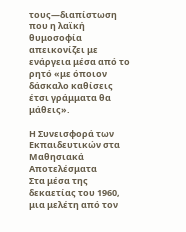τους—διαπίστωση που η λαϊκή θυμοσοφία απεικονίζει με ενάργεια μέσα από το ρητό «με όποιον δάσκαλο καθίσεις έτσι γράμματα θα μάθεις».

Η Συνεισφορά των Εκπαιδευτικών στα Μαθησιακά Αποτελέσματα
Στα μέσα της δεκαετίας του 1960, μια μελέτη από τον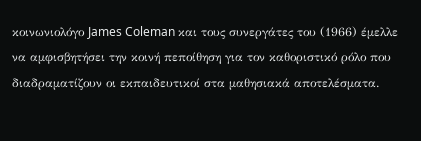κοινωνιολόγο James Coleman και τους συνεργάτες του (1966) έμελλε να αμφισβητήσει την κοινή πεποίθηση για τον καθοριστικό ρόλο που διαδραματίζουν οι εκπαιδευτικοί στα μαθησιακά αποτελέσματα.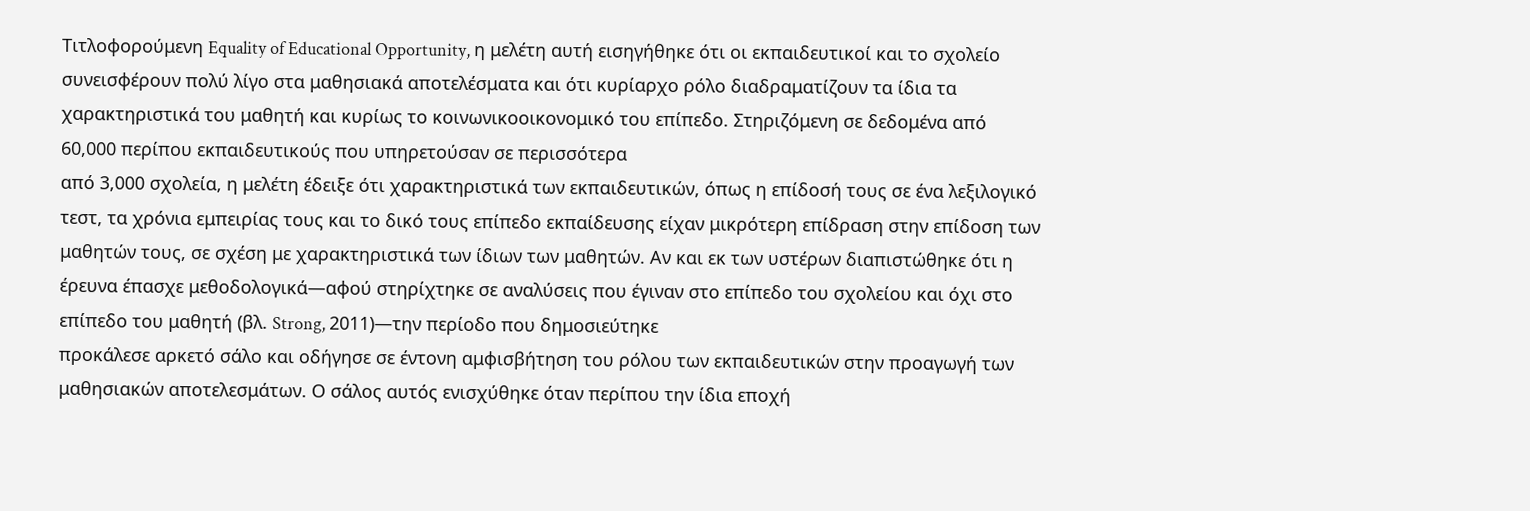Τιτλοφορούμενη Equality of Educational Opportunity, η μελέτη αυτή εισηγήθηκε ότι οι εκπαιδευτικοί και το σχολείο συνεισφέρουν πολύ λίγο στα μαθησιακά αποτελέσματα και ότι κυρίαρχο ρόλο διαδραματίζουν τα ίδια τα χαρακτηριστικά του μαθητή και κυρίως το κοινωνικοοικονομικό του επίπεδο. Στηριζόμενη σε δεδομένα από 60,000 περίπου εκπαιδευτικούς που υπηρετούσαν σε περισσότερα
από 3,000 σχολεία, η μελέτη έδειξε ότι χαρακτηριστικά των εκπαιδευτικών, όπως η επίδοσή τους σε ένα λεξιλογικό τεστ, τα χρόνια εμπειρίας τους και το δικό τους επίπεδο εκπαίδευσης είχαν μικρότερη επίδραση στην επίδοση των μαθητών τους, σε σχέση με χαρακτηριστικά των ίδιων των μαθητών. Αν και εκ των υστέρων διαπιστώθηκε ότι η έρευνα έπασχε μεθοδολογικά—αφού στηρίχτηκε σε αναλύσεις που έγιναν στο επίπεδο του σχολείου και όχι στο επίπεδο του μαθητή (βλ. Strong, 2011)—την περίοδο που δημοσιεύτηκε
προκάλεσε αρκετό σάλο και οδήγησε σε έντονη αμφισβήτηση του ρόλου των εκπαιδευτικών στην προαγωγή των μαθησιακών αποτελεσμάτων. Ο σάλος αυτός ενισχύθηκε όταν περίπου την ίδια εποχή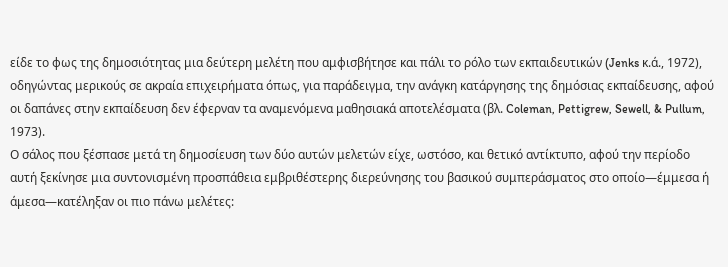είδε το φως της δημοσιότητας μια δεύτερη μελέτη που αμφισβήτησε και πάλι το ρόλο των εκπαιδευτικών (Jenks κ.ά., 1972), οδηγώντας μερικούς σε ακραία επιχειρήματα όπως, για παράδειγμα, την ανάγκη κατάργησης της δημόσιας εκπαίδευσης, αφού οι δαπάνες στην εκπαίδευση δεν έφερναν τα αναμενόμενα μαθησιακά αποτελέσματα (βλ. Coleman, Pettigrew, Sewell, & Pullum, 1973).
Ο σάλος που ξέσπασε μετά τη δημοσίευση των δύο αυτών μελετών είχε, ωστόσο, και θετικό αντίκτυπο, αφού την περίοδο αυτή ξεκίνησε μια συντονισμένη προσπάθεια εμβριθέστερης διερεύνησης του βασικού συμπεράσματος στο οποίο—έμμεσα ή άμεσα—κατέληξαν οι πιο πάνω μελέτες: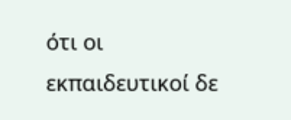ότι οι εκπαιδευτικοί δε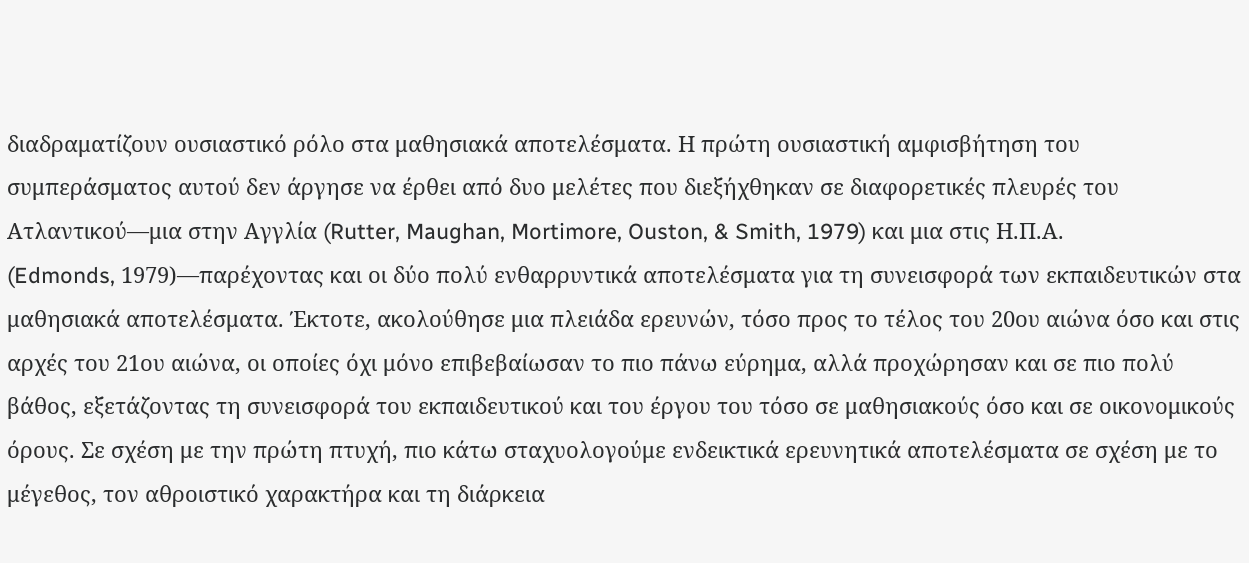διαδραματίζουν ουσιαστικό ρόλο στα μαθησιακά αποτελέσματα. Η πρώτη ουσιαστική αμφισβήτηση του συμπεράσματος αυτού δεν άργησε να έρθει από δυο μελέτες που διεξήχθηκαν σε διαφορετικές πλευρές του Ατλαντικού—μια στην Αγγλία (Rutter, Maughan, Mortimore, Ouston, & Smith, 1979) και μια στις Η.Π.Α.
(Edmonds, 1979)—παρέχοντας και οι δύο πολύ ενθαρρυντικά αποτελέσματα για τη συνεισφορά των εκπαιδευτικών στα μαθησιακά αποτελέσματα. Έκτοτε, ακολούθησε μια πλειάδα ερευνών, τόσο προς το τέλος του 20ου αιώνα όσο και στις αρχές του 21ου αιώνα, οι οποίες όχι μόνο επιβεβαίωσαν το πιο πάνω εύρημα, αλλά προχώρησαν και σε πιο πολύ βάθος, εξετάζοντας τη συνεισφορά του εκπαιδευτικού και του έργου του τόσο σε μαθησιακούς όσο και σε οικονομικούς όρους. Σε σχέση με την πρώτη πτυχή, πιο κάτω σταχυολογούμε ενδεικτικά ερευνητικά αποτελέσματα σε σχέση με το μέγεθος, τον αθροιστικό χαρακτήρα και τη διάρκεια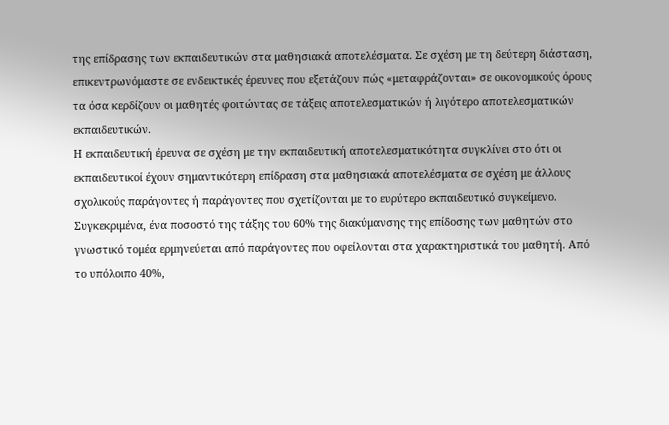της επίδρασης των εκπαιδευτικών στα μαθησιακά αποτελέσματα. Σε σχέση με τη δεύτερη διάσταση, επικεντρωνόμαστε σε ενδεικτικές έρευνες που εξετάζουν πώς «μεταφράζονται» σε οικονομικούς όρους τα όσα κερδίζουν οι μαθητές φοιτώντας σε τάξεις αποτελεσματικών ή λιγότερο αποτελεσματικών εκπαιδευτικών.
Η εκπαιδευτική έρευνα σε σχέση με την εκπαιδευτική αποτελεσματικότητα συγκλίνει στο ότι οι εκπαιδευτικοί έχουν σημαντικότερη επίδραση στα μαθησιακά αποτελέσματα σε σχέση με άλλους σχολικούς παράγοντες ή παράγοντες που σχετίζονται με το ευρύτερο εκπαιδευτικό συγκείμενο. Συγκεκριμένα, ένα ποσοστό της τάξης του 60% της διακύμανσης της επίδοσης των μαθητών στο γνωστικό τομέα ερμηνεύεται από παράγοντες που οφείλονται στα χαρακτηριστικά του μαθητή. Από το υπόλοιπο 40%,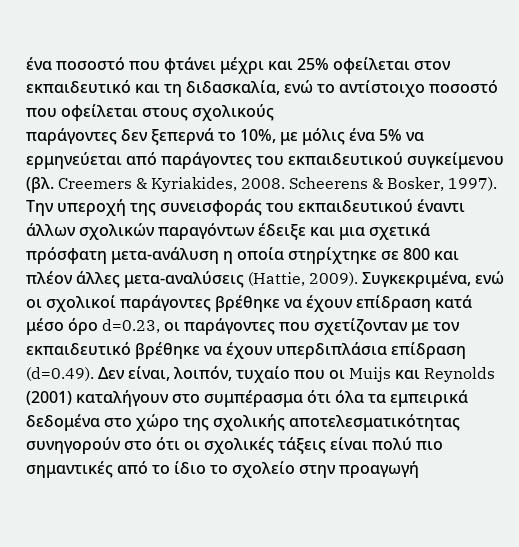ένα ποσοστό που φτάνει μέχρι και 25% οφείλεται στον εκπαιδευτικό και τη διδασκαλία, ενώ το αντίστοιχο ποσοστό που οφείλεται στους σχολικούς
παράγοντες δεν ξεπερνά το 10%, με μόλις ένα 5% να ερμηνεύεται από παράγοντες του εκπαιδευτικού συγκείμενου (βλ. Creemers & Kyriakides, 2008. Scheerens & Bosker, 1997). Την υπεροχή της συνεισφοράς του εκπαιδευτικού έναντι άλλων σχολικών παραγόντων έδειξε και μια σχετικά πρόσφατη μετα-ανάλυση η οποία στηρίχτηκε σε 800 και πλέον άλλες μετα-αναλύσεις (Hattie, 2009). Συγκεκριμένα, ενώ οι σχολικοί παράγοντες βρέθηκε να έχουν επίδραση κατά μέσο όρο d=0.23, οι παράγοντες που σχετίζονταν με τον εκπαιδευτικό βρέθηκε να έχουν υπερδιπλάσια επίδραση (d=0.49). Δεν είναι, λοιπόν, τυχαίο που οι Muijs και Reynolds (2001) καταλήγουν στο συμπέρασμα ότι όλα τα εμπειρικά δεδομένα στο χώρο της σχολικής αποτελεσματικότητας συνηγορούν στο ότι οι σχολικές τάξεις είναι πολύ πιο σημαντικές από το ίδιο το σχολείο στην προαγωγή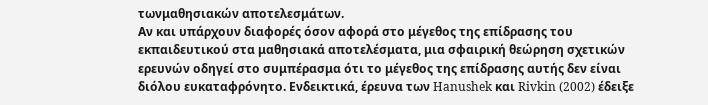τωνμαθησιακών αποτελεσμάτων.
Αν και υπάρχουν διαφορές όσον αφορά στο μέγεθος της επίδρασης του εκπαιδευτικού στα μαθησιακά αποτελέσματα, μια σφαιρική θεώρηση σχετικών ερευνών οδηγεί στο συμπέρασμα ότι το μέγεθος της επίδρασης αυτής δεν είναι διόλου ευκαταφρόνητο. Ενδεικτικά, έρευνα των Hanushek και Rivkin (2002) έδειξε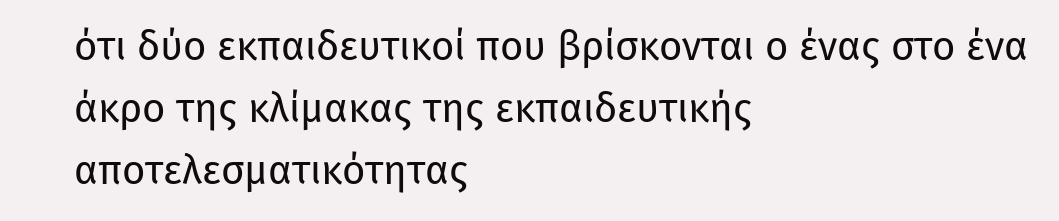ότι δύο εκπαιδευτικοί που βρίσκονται ο ένας στο ένα άκρο της κλίμακας της εκπαιδευτικής αποτελεσματικότητας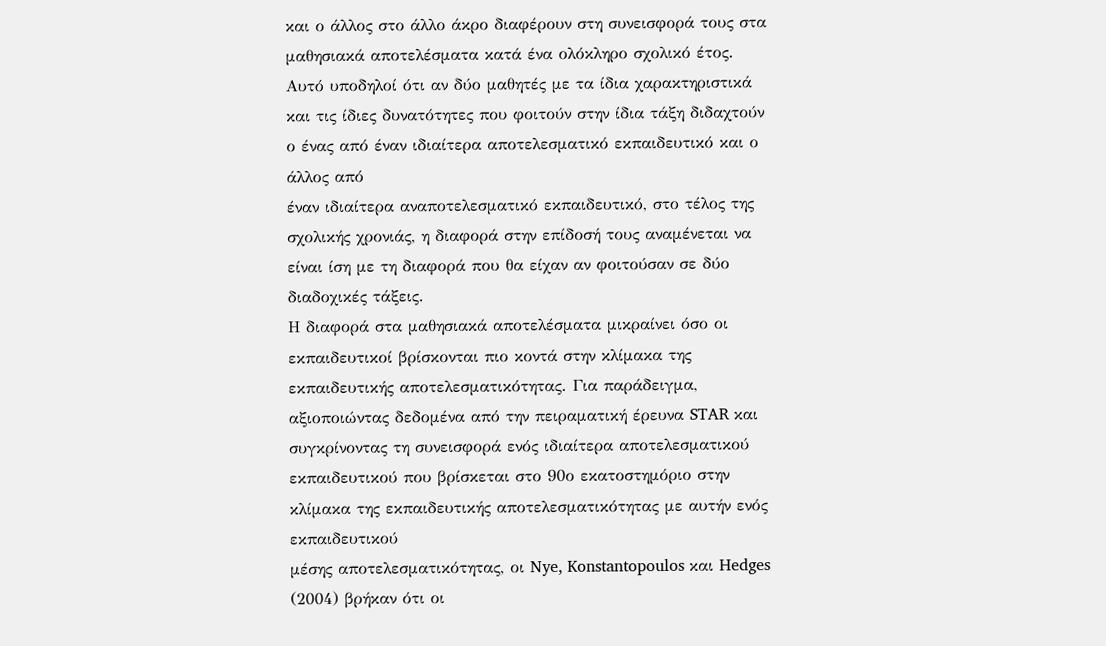και ο άλλος στο άλλο άκρο διαφέρουν στη συνεισφορά τους στα μαθησιακά αποτελέσματα κατά ένα ολόκληρο σχολικό έτος. Αυτό υποδηλοί ότι αν δύο μαθητές με τα ίδια χαρακτηριστικά και τις ίδιες δυνατότητες που φοιτούν στην ίδια τάξη διδαχτούν ο ένας από έναν ιδιαίτερα αποτελεσματικό εκπαιδευτικό και ο άλλος από
έναν ιδιαίτερα αναποτελεσματικό εκπαιδευτικό, στο τέλος της σχολικής χρονιάς, η διαφορά στην επίδοσή τους αναμένεται να είναι ίση με τη διαφορά που θα είχαν αν φοιτούσαν σε δύο διαδοχικές τάξεις.
Η διαφορά στα μαθησιακά αποτελέσματα μικραίνει όσο οι εκπαιδευτικοί βρίσκονται πιο κοντά στην κλίμακα της εκπαιδευτικής αποτελεσματικότητας. Για παράδειγμα, αξιοποιώντας δεδομένα από την πειραματική έρευνα STAR και συγκρίνοντας τη συνεισφορά ενός ιδιαίτερα αποτελεσματικού εκπαιδευτικού που βρίσκεται στο 90ο εκατοστημόριο στην κλίμακα της εκπαιδευτικής αποτελεσματικότητας με αυτήν ενός εκπαιδευτικού
μέσης αποτελεσματικότητας, οι Nye, Konstantopoulos και Hedges (2004) βρήκαν ότι οι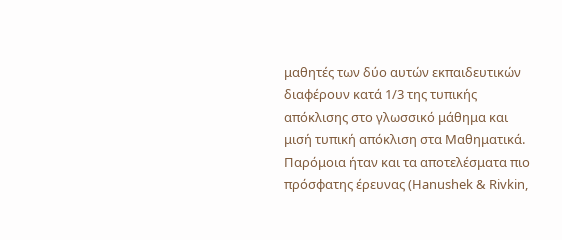μαθητές των δύο αυτών εκπαιδευτικών διαφέρουν κατά 1/3 της τυπικής απόκλισης στο γλωσσικό μάθημα και μισή τυπική απόκλιση στα Μαθηματικά. Παρόμοια ήταν και τα αποτελέσματα πιο πρόσφατης έρευνας (Hanushek & Rivkin,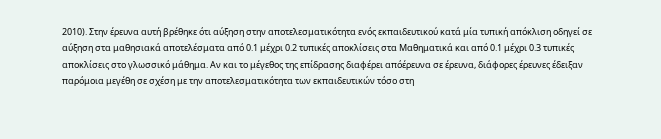2010). Στην έρευνα αυτή βρέθηκε ότι αύξηση στην αποτελεσματικότητα ενός εκπαιδευτικού κατά μία τυπική απόκλιση οδηγεί σε αύξηση στα μαθησιακά αποτελέσματα από 0.1 μέχρι 0.2 τυπικές αποκλίσεις στα Μαθηματικά και από 0.1 μέχρι 0.3 τυπικές αποκλίσεις στο γλωσσικό μάθημα. Αν και το μέγεθος της επίδρασης διαφέρει απόέρευνα σε έρευνα, διάφορες έρευνες έδειξαν παρόμοια μεγέθη σε σχέση με την αποτελεσματικότητα των εκπαιδευτικών τόσο στη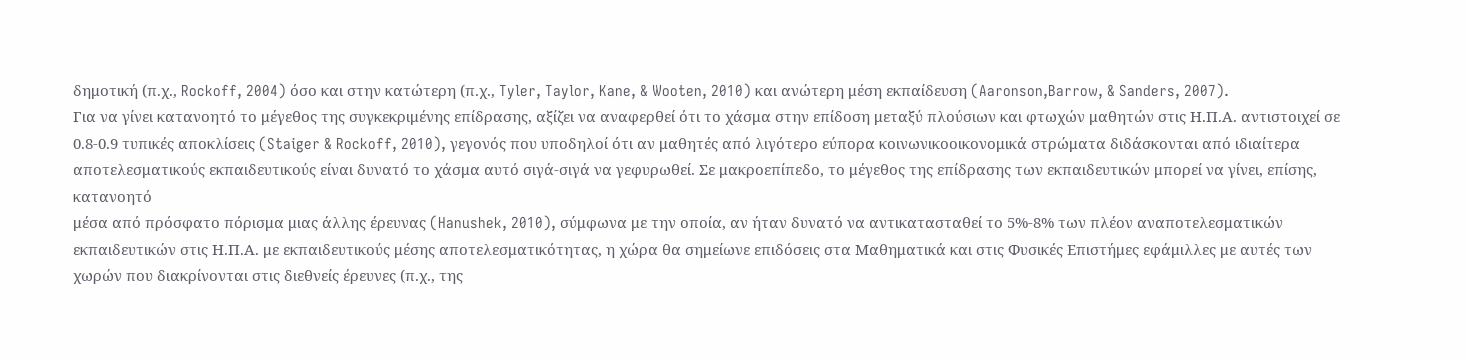δημοτική (π.χ., Rockoff, 2004) όσο και στην κατώτερη (π.χ., Tyler, Taylor, Kane, & Wooten, 2010) και ανώτερη μέση εκπαίδευση (Aaronson,Barrow, & Sanders, 2007).
Για να γίνει κατανοητό το μέγεθος της συγκεκριμένης επίδρασης, αξίζει να αναφερθεί ότι το χάσμα στην επίδοση μεταξύ πλούσιων και φτωχών μαθητών στις Η.Π.Α. αντιστοιχεί σε 0.8-0.9 τυπικές αποκλίσεις (Staiger & Rockoff, 2010), γεγονός που υποδηλοί ότι αν μαθητές από λιγότερο εύπορα κοινωνικοοικονομικά στρώματα διδάσκονται από ιδιαίτερα αποτελεσματικούς εκπαιδευτικούς είναι δυνατό το χάσμα αυτό σιγά-σιγά να γεφυρωθεί. Σε μακροεπίπεδο, το μέγεθος της επίδρασης των εκπαιδευτικών μπορεί να γίνει, επίσης, κατανοητό
μέσα από πρόσφατο πόρισμα μιας άλλης έρευνας (Hanushek, 2010), σύμφωνα με την οποία, αν ήταν δυνατό να αντικατασταθεί το 5%-8% των πλέον αναποτελεσματικών εκπαιδευτικών στις Η.Π.Α. με εκπαιδευτικούς μέσης αποτελεσματικότητας, η χώρα θα σημείωνε επιδόσεις στα Μαθηματικά και στις Φυσικές Επιστήμες εφάμιλλες με αυτές των χωρών που διακρίνονται στις διεθνείς έρευνες (π.χ., της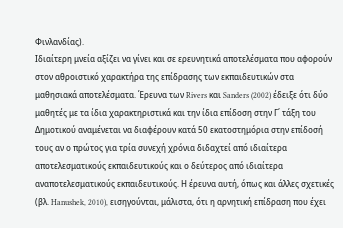Φινλανδίας).
Ιδιαίτερη μνεία αξίζει να γίνει και σε ερευνητικά αποτελέσματα που αφορούν στον αθροιστικό χαρακτήρα της επίδρασης των εκπαιδευτικών στα μαθησιακά αποτελέσματα. Έρευνα των Rivers και Sanders (2002) έδειξε ότι δύο μαθητές με τα ίδια χαρακτηριστικά και την ίδια επίδοση στην Γ΄ τάξη του Δημοτικού αναμένεται να διαφέρουν κατά 50 εκατοστημόρια στην επίδοσή τους αν ο πρώτος για τρία συνεχή χρόνια διδαχτεί από ιδιαίτερα αποτελεσματικούς εκπαιδευτικούς και ο δεύτερος από ιδιαίτερα αναποτελεσματικούς εκπαιδευτικούς. Η έρευνα αυτή, όπως και άλλες σχετικές (βλ. Hanushek, 2010), εισηγούνται, μάλιστα, ότι η αρνητική επίδραση που έχει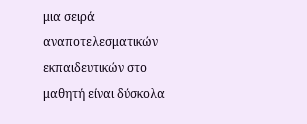μια σειρά αναποτελεσματικών εκπαιδευτικών στο μαθητή είναι δύσκολα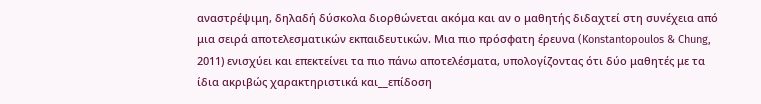αναστρέψιμη, δηλαδή δύσκολα διορθώνεται ακόμα και αν ο μαθητής διδαχτεί στη συνέχεια από μια σειρά αποτελεσματικών εκπαιδευτικών. Μια πιο πρόσφατη έρευνα (Konstantopoulos & Chung, 2011) ενισχύει και επεκτείνει τα πιο πάνω αποτελέσματα, υπολογίζοντας ότι δύο μαθητές με τα ίδια ακριβώς χαρακτηριστικά και__επίδοση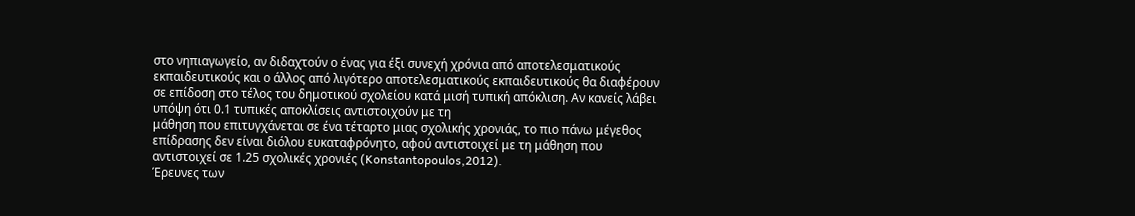στο νηπιαγωγείο, αν διδαχτούν ο ένας για έξι συνεχή χρόνια από αποτελεσματικούς εκπαιδευτικούς και ο άλλος από λιγότερο αποτελεσματικούς εκπαιδευτικούς θα διαφέρουν σε επίδοση στο τέλος του δημοτικού σχολείου κατά μισή τυπική απόκλιση. Αν κανείς λάβει υπόψη ότι 0.1 τυπικές αποκλίσεις αντιστοιχούν με τη
μάθηση που επιτυγχάνεται σε ένα τέταρτο μιας σχολικής χρονιάς, το πιο πάνω μέγεθος επίδρασης δεν είναι διόλου ευκαταφρόνητο, αφού αντιστοιχεί με τη μάθηση που αντιστοιχεί σε 1.25 σχολικές χρονιές (Konstantopoulos,2012).
Έρευνες των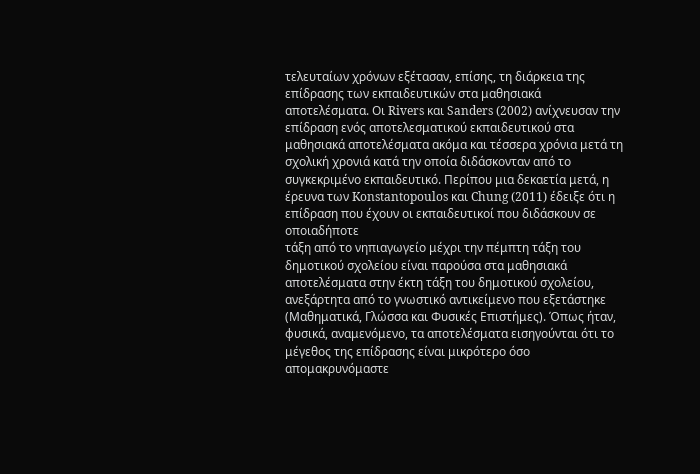τελευταίων χρόνων εξέτασαν, επίσης, τη διάρκεια της επίδρασης των εκπαιδευτικών στα μαθησιακά αποτελέσματα. Οι Rivers και Sanders (2002) ανίχνευσαν την επίδραση ενός αποτελεσματικού εκπαιδευτικού στα μαθησιακά αποτελέσματα ακόμα και τέσσερα χρόνια μετά τη σχολική χρονιά κατά την οποία διδάσκονταν από το συγκεκριμένο εκπαιδευτικό. Περίπου μια δεκαετία μετά, η έρευνα των Konstantopoulos και Chung (2011) έδειξε ότι η επίδραση που έχουν οι εκπαιδευτικοί που διδάσκουν σε οποιαδήποτε
τάξη από το νηπιαγωγείο μέχρι την πέμπτη τάξη του δημοτικού σχολείου είναι παρούσα στα μαθησιακά αποτελέσματα στην έκτη τάξη του δημοτικού σχολείου, ανεξάρτητα από το γνωστικό αντικείμενο που εξετάστηκε (Μαθηματικά, Γλώσσα και Φυσικές Επιστήμες). Όπως ήταν, φυσικά, αναμενόμενο, τα αποτελέσματα εισηγούνται ότι το μέγεθος της επίδρασης είναι μικρότερο όσο απομακρυνόμαστε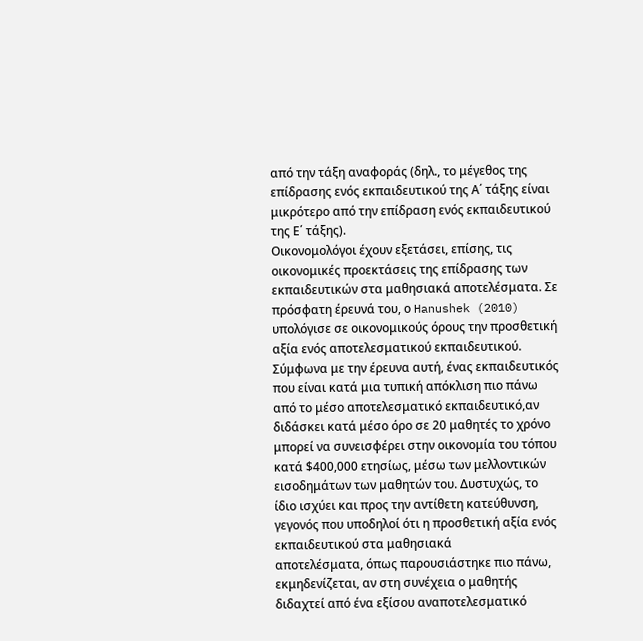από την τάξη αναφοράς (δηλ., το μέγεθος της επίδρασης ενός εκπαιδευτικού της Α΄ τάξης είναι μικρότερο από την επίδραση ενός εκπαιδευτικού της Ε΄ τάξης).
Οικονομολόγοι έχουν εξετάσει, επίσης, τις οικονομικές προεκτάσεις της επίδρασης των εκπαιδευτικών στα μαθησιακά αποτελέσματα. Σε πρόσφατη έρευνά του, ο Hanushek (2010) υπολόγισε σε οικονομικούς όρους την προσθετική αξία ενός αποτελεσματικού εκπαιδευτικού. Σύμφωνα με την έρευνα αυτή, ένας εκπαιδευτικός που είναι κατά μια τυπική απόκλιση πιο πάνω από το μέσο αποτελεσματικό εκπαιδευτικό,αν διδάσκει κατά μέσο όρο σε 20 μαθητές το χρόνο μπορεί να συνεισφέρει στην οικονομία του τόπου κατά $400,000 ετησίως, μέσω των μελλοντικών εισοδημάτων των μαθητών του. Δυστυχώς, το ίδιο ισχύει και προς την αντίθετη κατεύθυνση, γεγονός που υποδηλοί ότι η προσθετική αξία ενός εκπαιδευτικού στα μαθησιακά
αποτελέσματα, όπως παρουσιάστηκε πιο πάνω, εκμηδενίζεται, αν στη συνέχεια ο μαθητής διδαχτεί από ένα εξίσου αναποτελεσματικό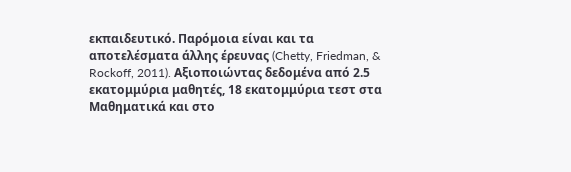εκπαιδευτικό. Παρόμοια είναι και τα αποτελέσματα άλλης έρευνας (Chetty, Friedman, & Rockoff, 2011). Αξιοποιώντας δεδομένα από 2.5 εκατομμύρια μαθητές, 18 εκατομμύρια τεστ στα Μαθηματικά και στο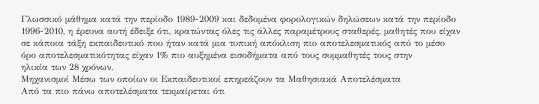Γλωσσικό μάθημα κατά την περίοδο 1989-2009 και δεδομένα φορολογικών δηλώσεων κατά την περίοδο 1996-2010, η έρευνα αυτή έδειξε ότι, κρατώντας όλες τις άλλες παραμέτρους σταθερές, μαθητές που είχαν σε κάποια τάξη εκπαιδευτικό που ήταν κατά μια τυπική απόκλιση πιο αποτελεσματικός από το μέσο όρο αποτελεσματικότητας είχαν 1% πιο αυξημένα εισοδήματα από τους συμμαθητές τους στην
ηλικία των 28 χρόνων.
Μηχανισμοί Μέσω των οποίων οι Εκπαιδευτικοί επηρεάζουν τα Μαθησιακά Αποτελέσματα
Από τα πιο πάνω αποτελέσματα τεκμαίρεται ότι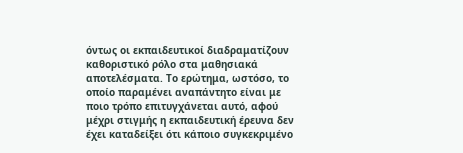όντως οι εκπαιδευτικοί διαδραματίζουν καθοριστικό ρόλο στα μαθησιακά αποτελέσματα. Το ερώτημα, ωστόσο, το οποίο παραμένει αναπάντητο είναι με ποιο τρόπο επιτυγχάνεται αυτό, αφού μέχρι στιγμής η εκπαιδευτική έρευνα δεν έχει καταδείξει ότι κάποιο συγκεκριμένο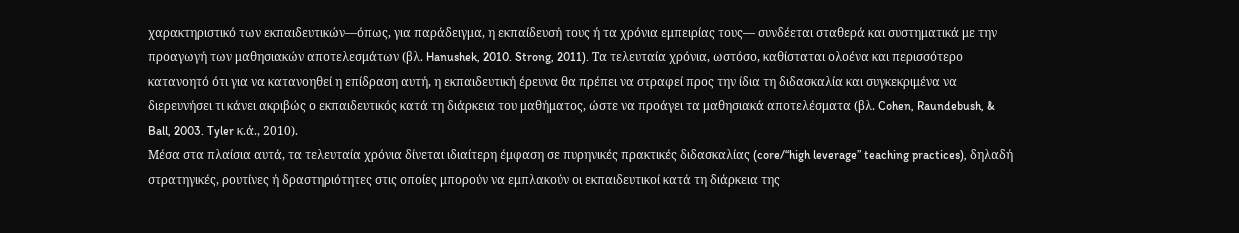χαρακτηριστικό των εκπαιδευτικών—όπως, για παράδειγμα, η εκπαίδευσή τους ή τα χρόνια εμπειρίας τους— συνδέεται σταθερά και συστηματικά με την προαγωγή των μαθησιακών αποτελεσμάτων (βλ. Hanushek, 2010. Strong, 2011). Τα τελευταία χρόνια, ωστόσο, καθίσταται ολοένα και περισσότερο κατανοητό ότι για να κατανοηθεί η επίδραση αυτή, η εκπαιδευτική έρευνα θα πρέπει να στραφεί προς την ίδια τη διδασκαλία και συγκεκριμένα να διερευνήσει τι κάνει ακριβώς ο εκπαιδευτικός κατά τη διάρκεια του μαθήματος, ώστε να προάγει τα μαθησιακά αποτελέσματα (βλ. Cohen, Raundebush, & Ball, 2003. Tyler κ.ά., 2010).
Μέσα στα πλαίσια αυτά, τα τελευταία χρόνια δίνεται ιδιαίτερη έμφαση σε πυρηνικές πρακτικές διδασκαλίας (core/“high leverage” teaching practices), δηλαδή στρατηγικές, ρουτίνες ή δραστηριότητες στις οποίες μπορούν να εμπλακούν οι εκπαιδευτικοί κατά τη διάρκεια της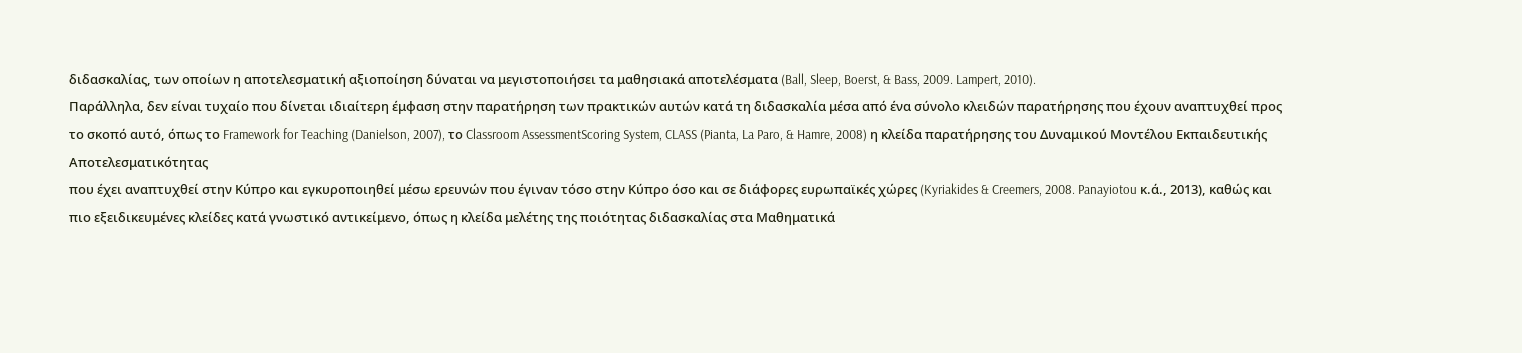διδασκαλίας, των οποίων η αποτελεσματική αξιοποίηση δύναται να μεγιστοποιήσει τα μαθησιακά αποτελέσματα (Ball, Sleep, Boerst, & Bass, 2009. Lampert, 2010).
Παράλληλα, δεν είναι τυχαίο που δίνεται ιδιαίτερη έμφαση στην παρατήρηση των πρακτικών αυτών κατά τη διδασκαλία μέσα από ένα σύνολο κλειδών παρατήρησης που έχουν αναπτυχθεί προς το σκοπό αυτό, όπως το Framework for Teaching (Danielson, 2007), το Classroom AssessmentScoring System, CLASS (Pianta, La Paro, & Hamre, 2008) η κλείδα παρατήρησης του Δυναμικού Μοντέλου Εκπαιδευτικής Αποτελεσματικότητας
που έχει αναπτυχθεί στην Κύπρο και εγκυροποιηθεί μέσω ερευνών που έγιναν τόσο στην Κύπρο όσο και σε διάφορες ευρωπαϊκές χώρες (Kyriakides & Creemers, 2008. Panayiotou κ.ά., 2013), καθώς και πιο εξειδικευμένες κλείδες κατά γνωστικό αντικείμενο, όπως η κλείδα μελέτης της ποιότητας διδασκαλίας στα Μαθηματικά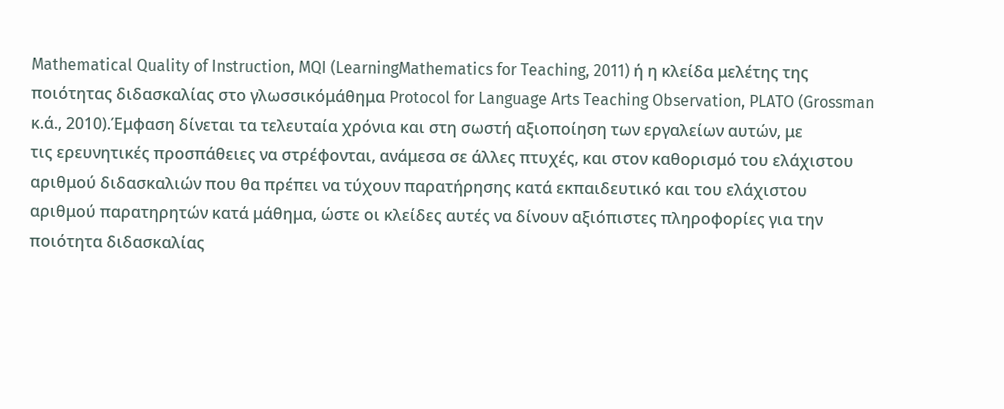Mathematical Quality of Instruction, MQI (LearningMathematics for Teaching, 2011) ή η κλείδα μελέτης της ποιότητας διδασκαλίας στο γλωσσικόμάθημα Protocol for Language Arts Teaching Observation, PLATO (Grossman κ.ά., 2010).Έμφαση δίνεται τα τελευταία χρόνια και στη σωστή αξιοποίηση των εργαλείων αυτών, με
τις ερευνητικές προσπάθειες να στρέφονται, ανάμεσα σε άλλες πτυχές, και στον καθορισμό του ελάχιστου αριθμού διδασκαλιών που θα πρέπει να τύχουν παρατήρησης κατά εκπαιδευτικό και του ελάχιστου αριθμού παρατηρητών κατά μάθημα, ώστε οι κλείδες αυτές να δίνουν αξιόπιστες πληροφορίες για την ποιότητα διδασκαλίας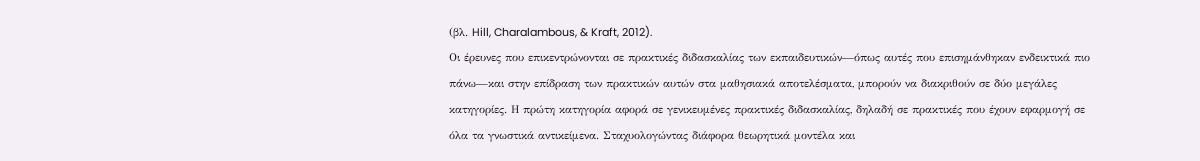(βλ. Hill, Charalambous, & Kraft, 2012).
Οι έρευνες που επικεντρώνονται σε πρακτικές διδασκαλίας των εκπαιδευτικών—όπως αυτές που επισημάνθηκαν ενδεικτικά πιο πάνω—και στην επίδραση των πρακτικών αυτών στα μαθησιακά αποτελέσματα, μπορούν να διακριθούν σε δύο μεγάλες κατηγορίες. Η πρώτη κατηγορία αφορά σε γενικευμένες πρακτικές διδασκαλίας, δηλαδή σε πρακτικές που έχουν εφαρμογή σε όλα τα γνωστικά αντικείμενα. Σταχυολογώντας διάφορα θεωρητικά μοντέλα και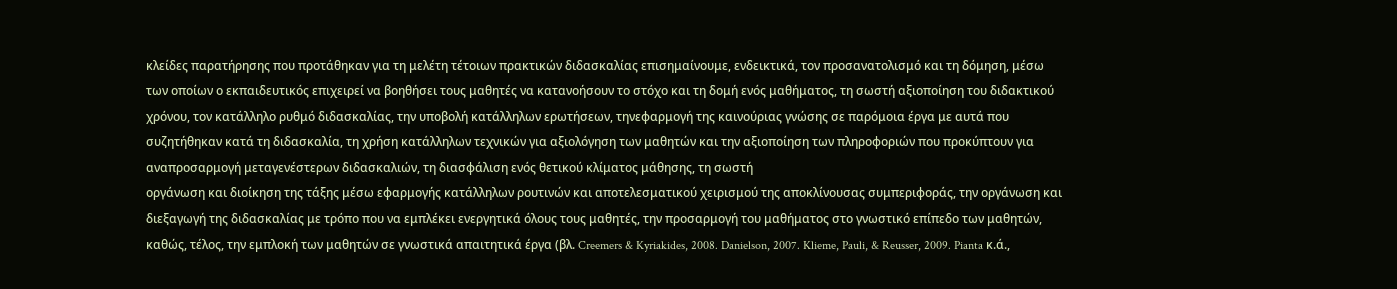κλείδες παρατήρησης που προτάθηκαν για τη μελέτη τέτοιων πρακτικών διδασκαλίας επισημαίνουμε, ενδεικτικά, τον προσανατολισμό και τη δόμηση, μέσω των οποίων ο εκπαιδευτικός επιχειρεί να βοηθήσει τους μαθητές να κατανοήσουν το στόχο και τη δομή ενός μαθήματος, τη σωστή αξιοποίηση του διδακτικού χρόνου, τον κατάλληλο ρυθμό διδασκαλίας, την υποβολή κατάλληλων ερωτήσεων, τηνεφαρμογή της καινούριας γνώσης σε παρόμοια έργα με αυτά που συζητήθηκαν κατά τη διδασκαλία, τη χρήση κατάλληλων τεχνικών για αξιολόγηση των μαθητών και την αξιοποίηση των πληροφοριών που προκύπτουν για αναπροσαρμογή μεταγενέστερων διδασκαλιών, τη διασφάλιση ενός θετικού κλίματος μάθησης, τη σωστή
οργάνωση και διοίκηση της τάξης μέσω εφαρμογής κατάλληλων ρουτινών και αποτελεσματικού χειρισμού της αποκλίνουσας συμπεριφοράς, την οργάνωση και διεξαγωγή της διδασκαλίας με τρόπο που να εμπλέκει ενεργητικά όλους τους μαθητές, την προσαρμογή του μαθήματος στο γνωστικό επίπεδο των μαθητών, καθώς, τέλος, την εμπλοκή των μαθητών σε γνωστικά απαιτητικά έργα (βλ. Creemers & Kyriakides, 2008. Danielson, 2007. Klieme, Pauli, & Reusser, 2009. Pianta κ.ά.,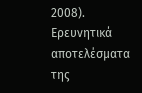2008). Ερευνητικά αποτελέσματα της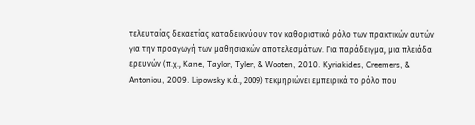τελευταίας δεκαετίας καταδεικνύουν τον καθοριστικό ρόλο των πρακτικών αυτών για την προαγωγή των μαθησιακών αποτελεσμάτων. Για παράδειγμα, μια πλειάδα ερευνών (π.χ., Kane, Taylor, Tyler, & Wooten, 2010. Kyriakides, Creemers, & Antoniou, 2009. Lipowsky κ.ά., 2009) τεκμηριώνει εμπειρικά το ρόλο που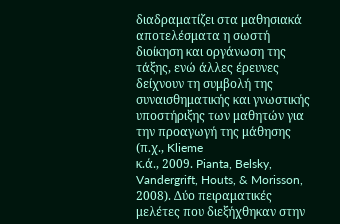διαδραματίζει στα μαθησιακά αποτελέσματα η σωστή διοίκηση και οργάνωση της τάξης, ενώ άλλες έρευνες δείχνουν τη συμβολή της συναισθηματικής και γνωστικής υποστήριξης των μαθητών για την προαγωγή της μάθησης (π.χ., Klieme
κ.ά., 2009. Pianta, Belsky, Vandergrift, Houts, & Morisson, 2008). Δύο πειραματικές μελέτες που διεξήχθηκαν στην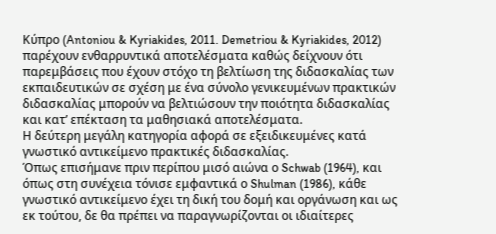Κύπρο (Antoniou & Kyriakides, 2011. Demetriou & Kyriakides, 2012) παρέχουν ενθαρρυντικά αποτελέσματα καθώς δείχνουν ότι παρεμβάσεις που έχουν στόχο τη βελτίωση της διδασκαλίας των εκπαιδευτικών σε σχέση με ένα σύνολο γενικευμένων πρακτικών διδασκαλίας μπορούν να βελτιώσουν την ποιότητα διδασκαλίας και κατ’ επέκταση τα μαθησιακά αποτελέσματα.
Η δεύτερη μεγάλη κατηγορία αφορά σε εξειδικευμένες κατά γνωστικό αντικείμενο πρακτικές διδασκαλίας.
Όπως επισήμανε πριν περίπου μισό αιώνα ο Schwab (1964), και όπως στη συνέχεια τόνισε εμφαντικά ο Shulman (1986), κάθε γνωστικό αντικείμενο έχει τη δική του δομή και οργάνωση και ως εκ τούτου, δε θα πρέπει να παραγνωρίζονται οι ιδιαίτερες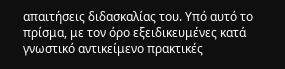απαιτήσεις διδασκαλίας του. Υπό αυτό το πρίσμα, με τον όρο εξειδικευμένες κατά γνωστικό αντικείμενο πρακτικές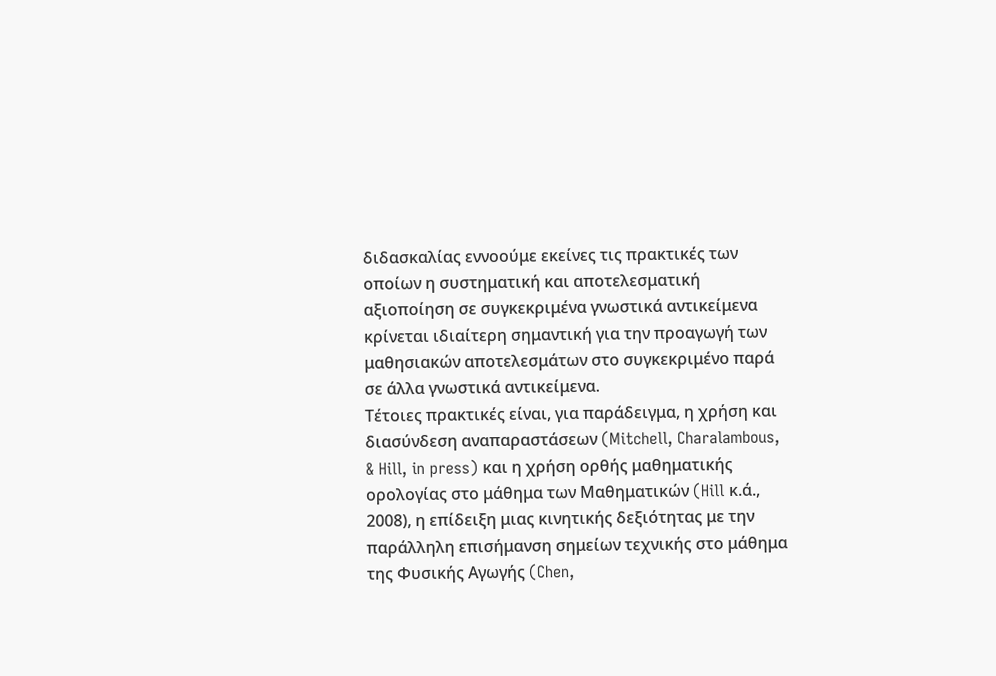διδασκαλίας εννοούμε εκείνες τις πρακτικές των οποίων η συστηματική και αποτελεσματική αξιοποίηση σε συγκεκριμένα γνωστικά αντικείμενα κρίνεται ιδιαίτερη σημαντική για την προαγωγή των μαθησιακών αποτελεσμάτων στο συγκεκριμένο παρά σε άλλα γνωστικά αντικείμενα.
Τέτοιες πρακτικές είναι, για παράδειγμα, η χρήση και διασύνδεση αναπαραστάσεων (Mitchell, Charalambous, & Hill, in press) και η χρήση ορθής μαθηματικής ορολογίας στο μάθημα των Μαθηματικών (Hill κ.ά., 2008), η επίδειξη μιας κινητικής δεξιότητας με την παράλληλη επισήμανση σημείων τεχνικής στο μάθημα της Φυσικής Αγωγής (Chen,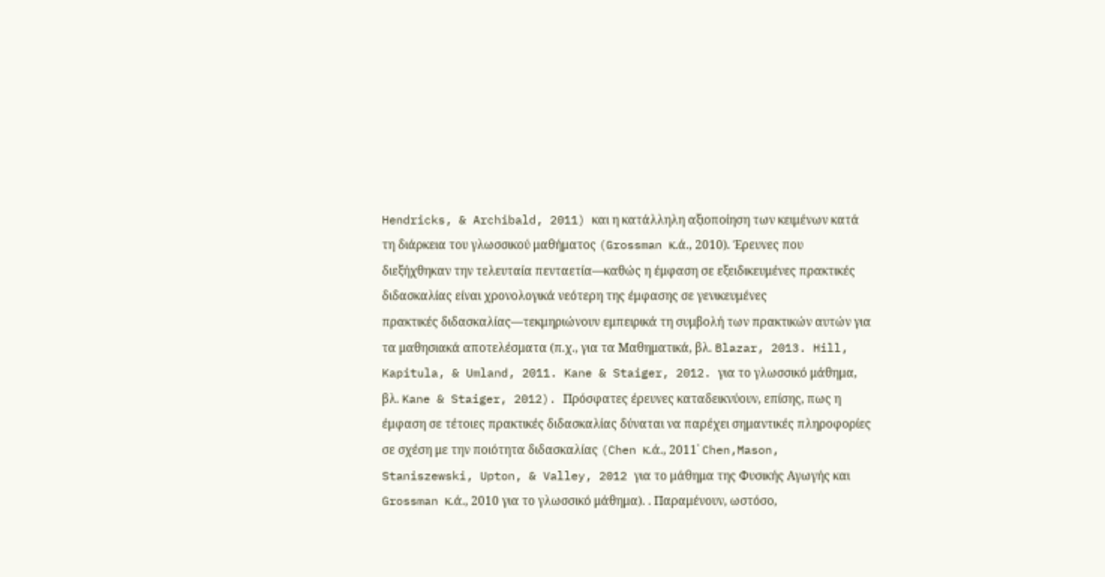Hendricks, & Archibald, 2011) και η κατάλληλη αξιοποίηση των κειμένων κατά τη διάρκεια του γλωσσικού μαθήματος (Grossman κ.ά., 2010). Έρευνες που διεξήχθηκαν την τελευταία πενταετία—καθώς η έμφαση σε εξειδικευμένες πρακτικές διδασκαλίας είναι χρονολογικά νεότερη της έμφασης σε γενικευμένες
πρακτικές διδασκαλίας—τεκμηριώνουν εμπειρικά τη συμβολή των πρακτικών αυτών για τα μαθησιακά αποτελέσματα (π.χ., για τα Μαθηματικά, βλ. Blazar, 2013. Hill, Kapitula, & Umland, 2011. Kane & Staiger, 2012. για το γλωσσικό μάθημα, βλ. Kane & Staiger, 2012). Πρόσφατες έρευνες καταδεικνύουν, επίσης, πως η έμφαση σε τέτοιες πρακτικές διδασκαλίας δύναται να παρέχει σημαντικές πληροφορίες σε σχέση με την ποιότητα διδασκαλίας (Chen κ.ά., 2011˙ Chen,Mason, Staniszewski, Upton, & Valley, 2012 για το μάθημα της Φυσικής Αγωγής και Grossman κ.ά., 2010 για το γλωσσικό μάθημα). . Παραμένουν, ωστόσο,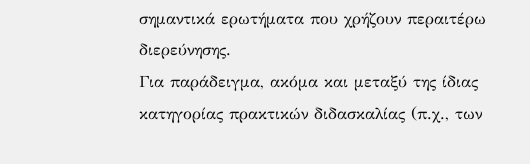σημαντικά ερωτήματα που χρήζουν περαιτέρω διερεύνησης.
Για παράδειγμα, ακόμα και μεταξύ της ίδιας κατηγορίας πρακτικών διδασκαλίας (π.χ., των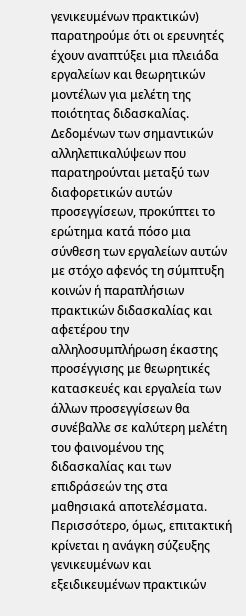γενικευμένων πρακτικών) παρατηρούμε ότι οι ερευνητές έχουν αναπτύξει μια πλειάδα εργαλείων και θεωρητικών μοντέλων για μελέτη της ποιότητας διδασκαλίας. Δεδομένων των σημαντικών αλληλεπικαλύψεων που παρατηρούνται μεταξύ των διαφορετικών αυτών προσεγγίσεων, προκύπτει το ερώτημα κατά πόσο μια σύνθεση των εργαλείων αυτών με στόχο αφενός τη σύμπτυξη κοινών ή παραπλήσιων πρακτικών διδασκαλίας και αφετέρου την αλληλοσυμπλήρωση έκαστης προσέγγισης με θεωρητικές κατασκευές και εργαλεία των άλλων προσεγγίσεων θα συνέβαλλε σε καλύτερη μελέτη του φαινομένου της διδασκαλίας και των επιδράσεών της στα μαθησιακά αποτελέσματα. Περισσότερο, όμως, επιτακτική κρίνεται η ανάγκη σύζευξης γενικευμένων και εξειδικευμένων πρακτικών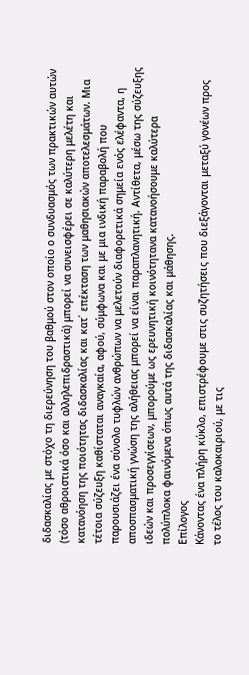διδασκαλίας με στόχο τη διερεύνηση του βαθμού στον οποίο ο συνδυασμός των πρακτικών αυτών (τόσο αθροιστικά όσο και αλληλεπιδραστικά) μπορεί να συνεισφέρει σε καλύτερη μελέτη και κατανόηση της ποιότητας διδασκαλίας και κατ΄ επέκταση των μαθησιακών αποτελεσμάτων. Μια τέτοια σύζευξη καθίσταται αναγκαία, αφού, σύμφωνα και με μια ινδική παραβολή που παρουσιάζει ένα σύνολο τυφλών ανθρώπων να μελετούν διαφορετικά σημεία ενός ελέφαντα, η αποσπασματική γνώση της αλήθειας μπορεί να είναι παραπλανητική. Αντίθετα, μέσω της σύζευξης ιδεών και προσεγγίσεων, μπορούμε ως ερευνητική κοινότητανα κατανοήσουμε καλύτερα πολύπλοκα φαινόμενα όπως αυτά της διδασκαλίας και μάθησης.
Επίλογος
Κάνοντας ένα πλήρη κύκλο, επιστρέφουμε στις συζητήσεις που διεξάγονται μεταξύ γονέων προς το τέλος του καλοκαιριού, με τις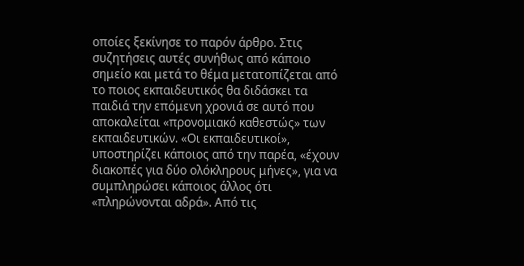οποίες ξεκίνησε το παρόν άρθρο. Στις συζητήσεις αυτές συνήθως από κάποιο σημείο και μετά το θέμα μετατοπίζεται από το ποιος εκπαιδευτικός θα διδάσκει τα παιδιά την επόμενη χρονιά σε αυτό που αποκαλείται «προνομιακό καθεστώς» των εκπαιδευτικών. «Οι εκπαιδευτικοί», υποστηρίζει κάποιος από την παρέα, «έχουν διακοπές για δύο ολόκληρους μήνες», για να συμπληρώσει κάποιος άλλος ότι «πληρώνονται αδρά». Από τις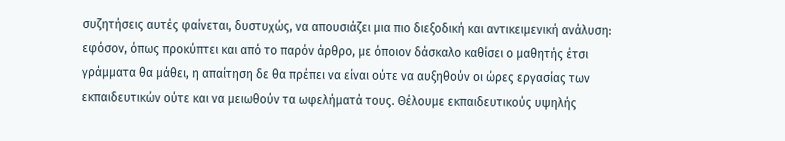συζητήσεις αυτές φαίνεται, δυστυχώς, να απουσιάζει μια πιο διεξοδική και αντικειμενική ανάλυση: εφόσον, όπως προκύπτει και από το παρόν άρθρο, με όποιον δάσκαλο καθίσει ο μαθητής έτσι γράμματα θα μάθει, η απαίτηση δε θα πρέπει να είναι ούτε να αυξηθούν οι ώρες εργασίας των εκπαιδευτικών ούτε και να μειωθούν τα ωφελήματά τους. Θέλουμε εκπαιδευτικούς υψηλής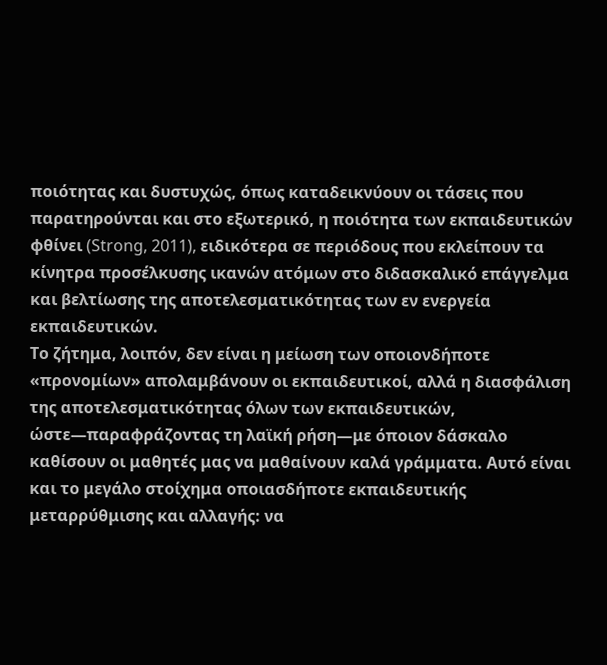ποιότητας και δυστυχώς, όπως καταδεικνύουν οι τάσεις που παρατηρούνται και στο εξωτερικό, η ποιότητα των εκπαιδευτικών φθίνει (Strong, 2011), ειδικότερα σε περιόδους που εκλείπουν τα κίνητρα προσέλκυσης ικανών ατόμων στο διδασκαλικό επάγγελμα και βελτίωσης της αποτελεσματικότητας των εν ενεργεία εκπαιδευτικών.
Το ζήτημα, λοιπόν, δεν είναι η μείωση των οποιονδήποτε «προνομίων» απολαμβάνουν οι εκπαιδευτικοί, αλλά η διασφάλιση της αποτελεσματικότητας όλων των εκπαιδευτικών, ώστε—παραφράζοντας τη λαϊκή ρήση—με όποιον δάσκαλο καθίσουν οι μαθητές μας να μαθαίνουν καλά γράμματα. Αυτό είναι και το μεγάλο στοίχημα οποιασδήποτε εκπαιδευτικής μεταρρύθμισης και αλλαγής: να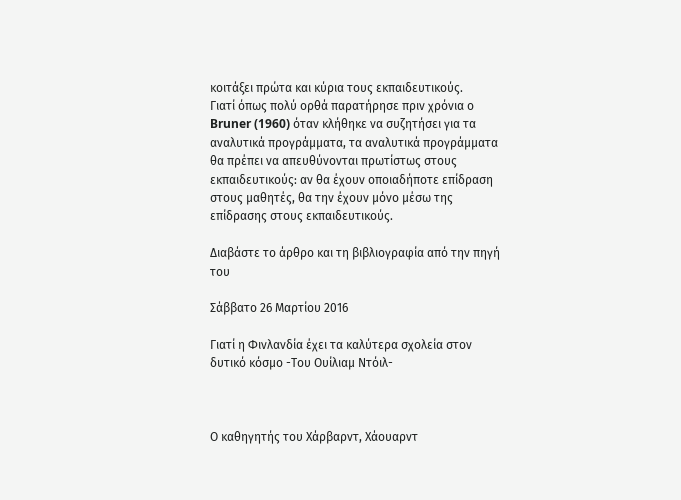κοιτάξει πρώτα και κύρια τους εκπαιδευτικούς.
Γιατί όπως πολύ ορθά παρατήρησε πριν χρόνια ο Bruner (1960) όταν κλήθηκε να συζητήσει για τα αναλυτικά προγράμματα, τα αναλυτικά προγράμματα θα πρέπει να απευθύνονται πρωτίστως στους εκπαιδευτικούς: αν θα έχουν οποιαδήποτε επίδραση στους μαθητές, θα την έχουν μόνο μέσω της επίδρασης στους εκπαιδευτικούς.

Διαβάστε το άρθρο και τη βιβλιογραφία από την πηγή του

Σάββατο 26 Μαρτίου 2016

Γιατί η Φινλανδία έχει τα καλύτερα σχολεία στον δυτικό κόσμο -Του Ουίλιαμ Ντόιλ-



Ο καθηγητής του Χάρβαρντ, Χάουαρντ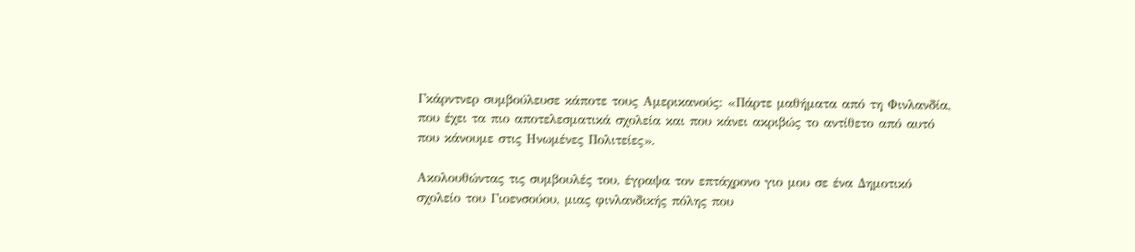Γκάρντνερ συμβούλευσε κάποτε τους Αμερικανούς: «Πάρτε μαθήματα από τη Φινλανδία, που έχει τα πιο αποτελεσματικά σχολεία και που κάνει ακριβώς το αντίθετο από αυτό που κάνουμε στις Ηνωμένες Πολιτείες».

Ακολουθώντας τις συμβουλές του, έγραψα τον επτάχρονο γιο μου σε ένα Δημοτικό σχολείο του Γιοενσούου, μιας φινλανδικής πόλης που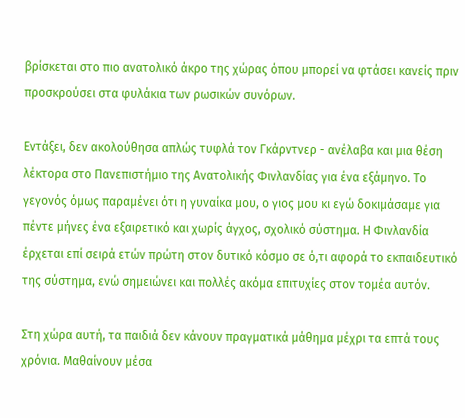βρίσκεται στο πιο ανατολικό άκρο της χώρας όπου μπορεί να φτάσει κανείς πριν προσκρούσει στα φυλάκια των ρωσικών συνόρων.

Εντάξει, δεν ακολούθησα απλώς τυφλά τον Γκάρντνερ - ανέλαβα και μια θέση λέκτορα στο Πανεπιστήμιο της Ανατολικής Φινλανδίας για ένα εξάμηνο. Το γεγονός όμως παραμένει ότι η γυναίκα μου, ο γιος μου κι εγώ δοκιμάσαμε για πέντε μήνες ένα εξαιρετικό και χωρίς άγχος, σχολικό σύστημα. Η Φινλανδία έρχεται επί σειρά ετών πρώτη στον δυτικό κόσμο σε ό,τι αφορά το εκπαιδευτικό της σύστημα, ενώ σημειώνει και πολλές ακόμα επιτυχίες στον τομέα αυτόν.

Στη χώρα αυτή, τα παιδιά δεν κάνουν πραγματικά μάθημα μέχρι τα επτά τους χρόνια. Μαθαίνουν μέσα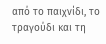από το παιχνίδι, το τραγούδι και τη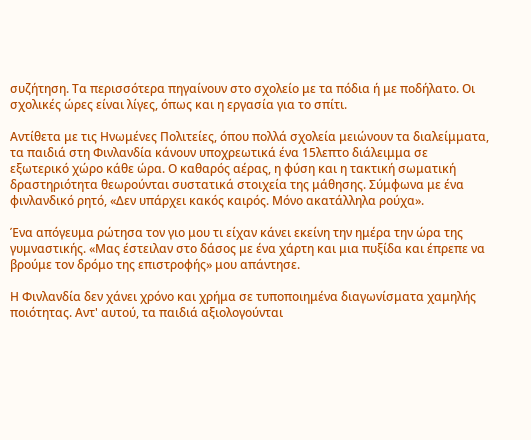συζήτηση. Τα περισσότερα πηγαίνουν στο σχολείο με τα πόδια ή με ποδήλατο. Οι σχολικές ώρες είναι λίγες, όπως και η εργασία για το σπίτι.

Αντίθετα με τις Ηνωμένες Πολιτείες, όπου πολλά σχολεία μειώνουν τα διαλείμματα, τα παιδιά στη Φινλανδία κάνουν υποχρεωτικά ένα 15λεπτο διάλειμμα σε εξωτερικό χώρο κάθε ώρα. Ο καθαρός αέρας, η φύση και η τακτική σωματική δραστηριότητα θεωρούνται συστατικά στοιχεία της μάθησης. Σύμφωνα με ένα φινλανδικό ρητό, «Δεν υπάρχει κακός καιρός. Μόνο ακατάλληλα ρούχα».

Ένα απόγευμα ρώτησα τον γιο μου τι είχαν κάνει εκείνη την ημέρα την ώρα της γυμναστικής. «Μας έστειλαν στο δάσος με ένα χάρτη και μια πυξίδα και έπρεπε να βρούμε τον δρόμο της επιστροφής» μου απάντησε.

Η Φινλανδία δεν χάνει χρόνο και χρήμα σε τυποποιημένα διαγωνίσματα χαμηλής ποιότητας. Αντ' αυτού, τα παιδιά αξιολογούνται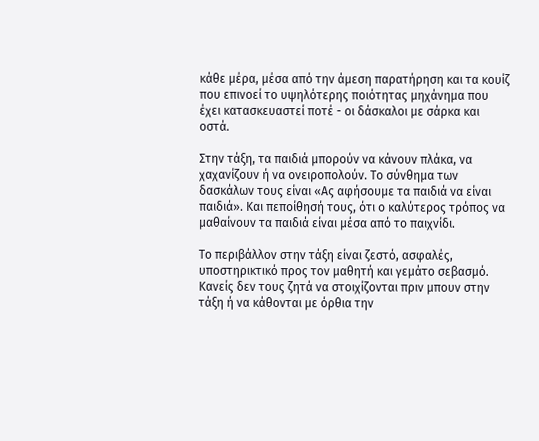κάθε μέρα, μέσα από την άμεση παρατήρηση και τα κουίζ που επινοεί το υψηλότερης ποιότητας μηχάνημα που έχει κατασκευαστεί ποτέ - οι δάσκαλοι με σάρκα και οστά.

Στην τάξη, τα παιδιά μπορούν να κάνουν πλάκα, να χαχανίζουν ή να ονειροπολούν. Το σύνθημα των δασκάλων τους είναι «Ας αφήσουμε τα παιδιά να είναι παιδιά». Και πεποίθησή τους, ότι ο καλύτερος τρόπος να μαθαίνουν τα παιδιά είναι μέσα από το παιχνίδι.

Το περιβάλλον στην τάξη είναι ζεστό, ασφαλές, υποστηρικτικό προς τον μαθητή και γεμάτο σεβασμό. Κανείς δεν τους ζητά να στοιχίζονται πριν μπουν στην τάξη ή να κάθονται με όρθια την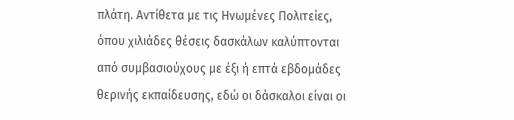πλάτη. Αντίθετα με τις Ηνωμένες Πολιτείες, όπου χιλιάδες θέσεις δασκάλων καλύπτονται από συμβασιούχους με έξι ή επτά εβδομάδες θερινής εκπαίδευσης, εδώ οι δάσκαλοι είναι οι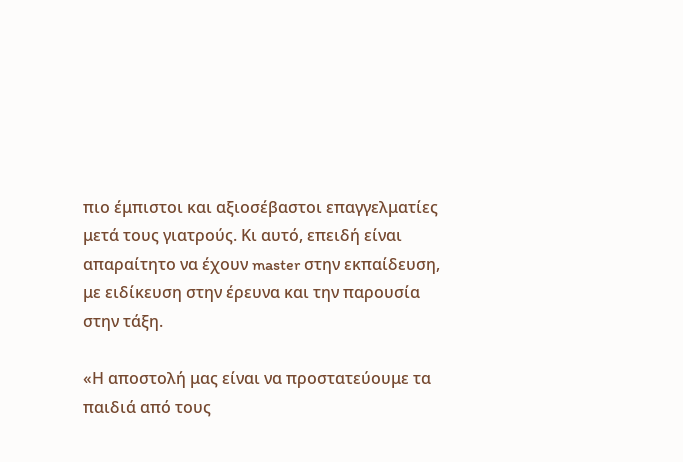πιο έμπιστοι και αξιοσέβαστοι επαγγελματίες μετά τους γιατρούς. Κι αυτό, επειδή είναι απαραίτητο να έχουν master στην εκπαίδευση, με ειδίκευση στην έρευνα και την παρουσία στην τάξη.

«Η αποστολή μας είναι να προστατεύουμε τα παιδιά από τους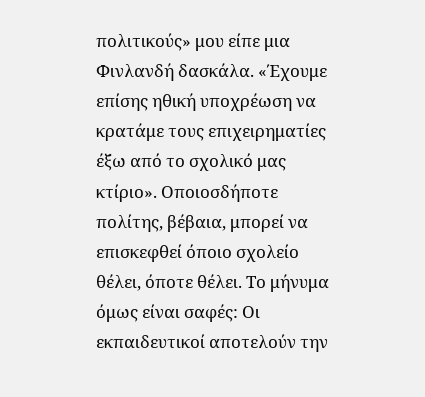πολιτικούς» μου είπε μια Φινλανδή δασκάλα. «Έχουμε επίσης ηθική υποχρέωση να κρατάμε τους επιχειρηματίες έξω από το σχολικό μας κτίριο». Οποιοσδήποτε πολίτης, βέβαια, μπορεί να επισκεφθεί όποιο σχολείο θέλει, όποτε θέλει. Το μήνυμα όμως είναι σαφές: Οι εκπαιδευτικοί αποτελούν την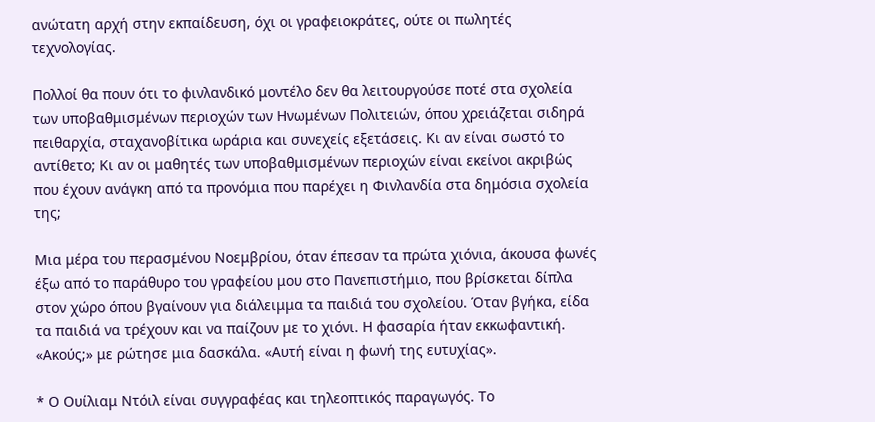ανώτατη αρχή στην εκπαίδευση, όχι οι γραφειοκράτες, ούτε οι πωλητές τεχνολογίας.

Πολλοί θα πουν ότι το φινλανδικό μοντέλο δεν θα λειτουργούσε ποτέ στα σχολεία των υποβαθμισμένων περιοχών των Ηνωμένων Πολιτειών, όπου χρειάζεται σιδηρά πειθαρχία, σταχανοβίτικα ωράρια και συνεχείς εξετάσεις. Κι αν είναι σωστό το αντίθετο; Κι αν οι μαθητές των υποβαθμισμένων περιοχών είναι εκείνοι ακριβώς που έχουν ανάγκη από τα προνόμια που παρέχει η Φινλανδία στα δημόσια σχολεία της;

Μια μέρα του περασμένου Νοεμβρίου, όταν έπεσαν τα πρώτα χιόνια, άκουσα φωνές έξω από το παράθυρο του γραφείου μου στο Πανεπιστήμιο, που βρίσκεται δίπλα στον χώρο όπου βγαίνουν για διάλειμμα τα παιδιά του σχολείου. Όταν βγήκα, είδα τα παιδιά να τρέχουν και να παίζουν με το χιόνι. Η φασαρία ήταν εκκωφαντική. «Ακούς;» με ρώτησε μια δασκάλα. «Αυτή είναι η φωνή της ευτυχίας».

* Ο Ουίλιαμ Ντόιλ είναι συγγραφέας και τηλεοπτικός παραγωγός. Το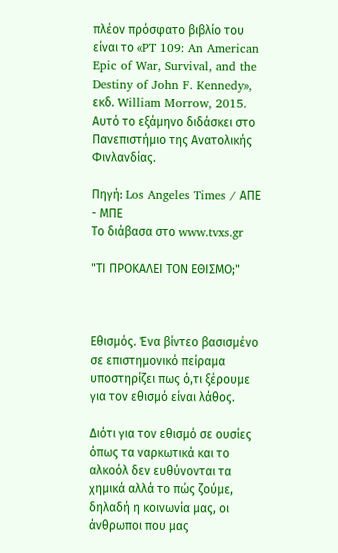πλέον πρόσφατο βιβλίο του είναι το «PT 109: An American Epic of War, Survival, and the Destiny of John F. Kennedy», εκδ. William Morrow, 2015. Αυτό το εξάμηνο διδάσκει στο Πανεπιστήμιο της Ανατολικής Φινλανδίας.

Πηγή: Los Angeles Times / ΑΠΕ - ΜΠΕ
Το διάβασα στο www.tvxs.gr

"ΤΙ ΠΡΟΚΑΛΕΙ ΤΟΝ ΕΘΙΣΜΟ;"



Εθισμός. Ένα βίντεο βασισμένο σε επιστημονικό πείραμα υποστηρίζει πως ό,τι ξέρουμε για τον εθισμό είναι λάθος.

Διότι για τον εθισμό σε ουσίες όπως τα ναρκωτικά και το αλκοόλ δεν ευθύνονται τα χημικά αλλά το πώς ζούμε, δηλαδή η κοινωνία μας, οι άνθρωποι που μας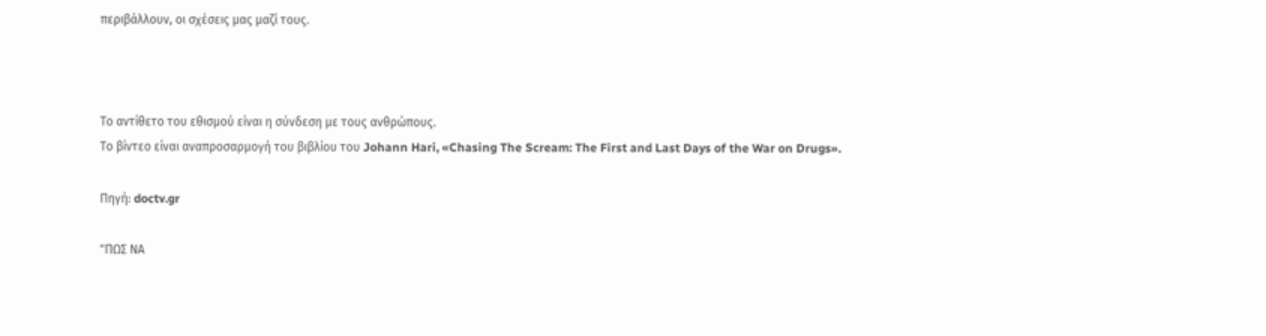περιβάλλουν, οι σχέσεις μας μαζί τους.



Το αντίθετο του εθισμού είναι η σύνδεση με τους ανθρώπους.
Το βίντεο είναι αναπροσαρμογή του βιβλίου του Johann Hari, «Chasing The Scream: The First and Last Days of the War on Drugs».

Πηγή: doctv.gr

"ΠΩΣ ΝΑ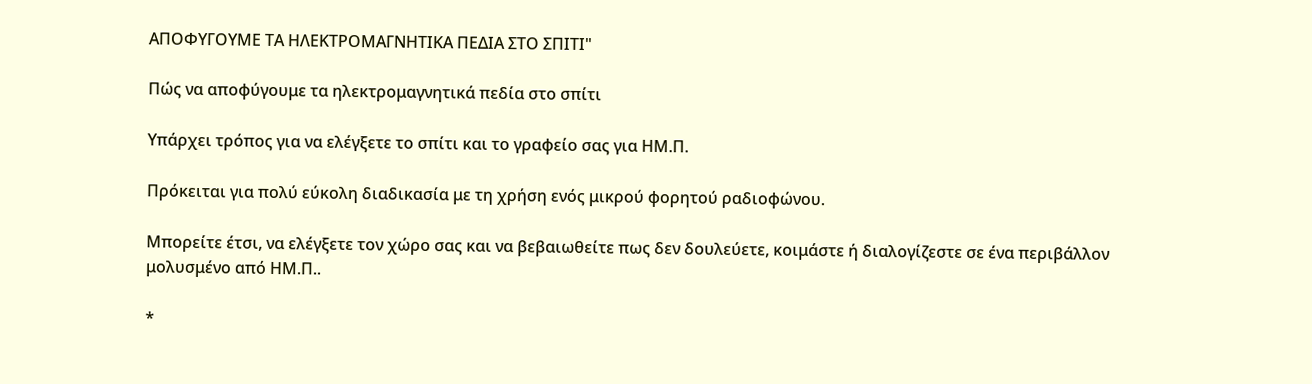ΑΠΟΦΥΓΟΥΜΕ ΤΑ ΗΛΕΚΤΡΟΜΑΓΝΗΤΙΚΑ ΠΕΔΙΑ ΣΤΟ ΣΠΙΤΙ"

Πώς να αποφύγουμε τα ηλεκτρομαγνητικά πεδία στο σπίτι

Υπάρχει τρόπος για να ελέγξετε το σπίτι και το γραφείο σας για ΗΜ.Π.

Πρόκειται για πολύ εύκολη διαδικασία με τη χρήση ενός μικρού φορητού ραδιοφώνου.

Μπορείτε έτσι, να ελέγξετε τον χώρο σας και να βεβαιωθείτε πως δεν δουλεύετε, κοιμάστε ή διαλογίζεστε σε ένα περιβάλλον μολυσμένο από ΗΜ.Π..

*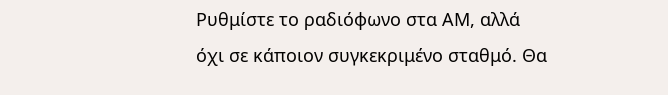Ρυθμίστε το ραδιόφωνο στα ΑΜ, αλλά όχι σε κάποιον συγκεκριμένο σταθμό. Θα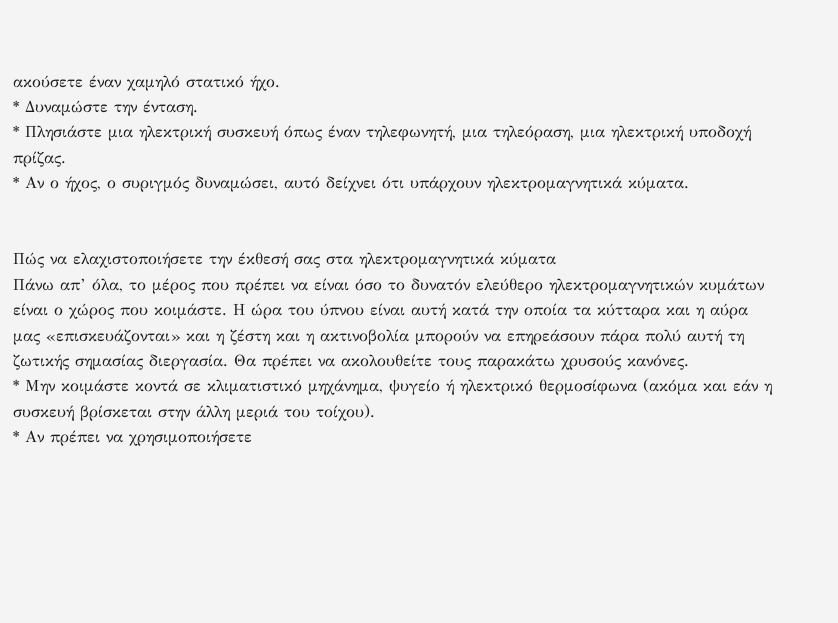ακούσετε έναν χαμηλό στατικό ήχο.
* Δυναμώστε την ένταση.
* Πλησιάστε μια ηλεκτρική συσκευή όπως έναν τηλεφωνητή, μια τηλεόραση, μια ηλεκτρική υποδοχή πρίζας.
* Αν ο ήχος, ο συριγμός δυναμώσει, αυτό δείχνει ότι υπάρχουν ηλεκτρομαγνητικά κύματα.


Πώς να ελαχιστοποιήσετε την έκθεσή σας στα ηλεκτρομαγνητικά κύματα
Πάνω απ’ όλα, το μέρος που πρέπει να είναι όσο το δυνατόν ελεύθερο ηλεκτρομαγνητικών κυμάτων είναι ο χώρος που κοιμάστε. Η ώρα του ύπνου είναι αυτή κατά την οποία τα κύτταρα και η αύρα μας «επισκευάζονται» και η ζέστη και η ακτινοβολία μπορούν να επηρεάσουν πάρα πολύ αυτή τη ζωτικής σημασίας διεργασία. Θα πρέπει να ακολουθείτε τους παρακάτω χρυσούς κανόνες.
* Μην κοιμάστε κοντά σε κλιματιστικό μηχάνημα, ψυγείο ή ηλεκτρικό θερμοσίφωνα (ακόμα και εάν η συσκευή βρίσκεται στην άλλη μεριά του τοίχου).
* Αν πρέπει να χρησιμοποιήσετε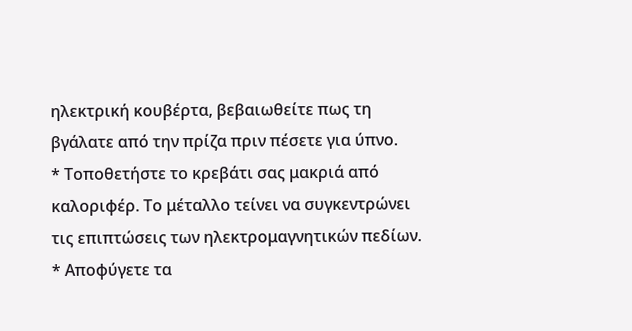ηλεκτρική κουβέρτα, βεβαιωθείτε πως τη βγάλατε από την πρίζα πριν πέσετε για ύπνο.
* Τοποθετήστε το κρεβάτι σας μακριά από καλοριφέρ. Το μέταλλο τείνει να συγκεντρώνει τις επιπτώσεις των ηλεκτρομαγνητικών πεδίων.
* Αποφύγετε τα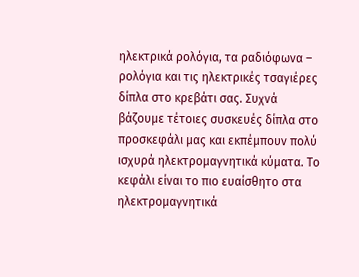ηλεκτρικά ρολόγια, τα ραδιόφωνα – ρολόγια και τις ηλεκτρικές τσαγιέρες δίπλα στο κρεβάτι σας. Συχνά βάζουμε τέτοιες συσκευές δίπλα στο προσκεφάλι μας και εκπέμπουν πολύ ισχυρά ηλεκτρομαγνητικά κύματα. Το κεφάλι είναι το πιο ευαίσθητο στα ηλεκτρομαγνητικά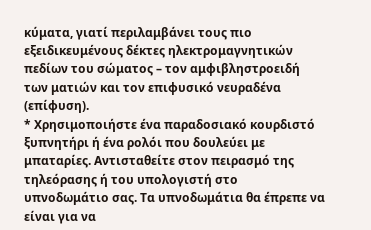κύματα, γιατί περιλαμβάνει τους πιο εξειδικευμένους δέκτες ηλεκτρομαγνητικών πεδίων του σώματος – τον αμφιβληστροειδή των ματιών και τον επιφυσικό νευραδένα (επίφυση).
* Χρησιμοποιήστε ένα παραδοσιακό κουρδιστό ξυπνητήρι ή ένα ρολόι που δουλεύει με μπαταρίες. Αντισταθείτε στον πειρασμό της τηλεόρασης ή του υπολογιστή στο υπνοδωμάτιο σας. Τα υπνοδωμάτια θα έπρεπε να είναι για να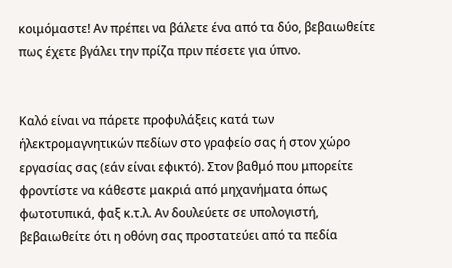κοιμόμαστε! Αν πρέπει να βάλετε ένα από τα δύο, βεβαιωθείτε πως έχετε βγάλει την πρίζα πριν πέσετε για ύπνο.


Καλό είναι να πάρετε προφυλάξεις κατά των ήλεκτρομαγνητικών πεδίων στο γραφείο σας ή στον χώρο εργασίας σας (εάν είναι εφικτό). Στον βαθμό που μπορείτε φροντίστε να κάθεστε μακριά από μηχανήματα όπως φωτοτυπικά, φαξ κ.τ.λ. Αν δουλεύετε σε υπολογιστή, βεβαιωθείτε ότι η οθόνη σας προστατεύει από τα πεδία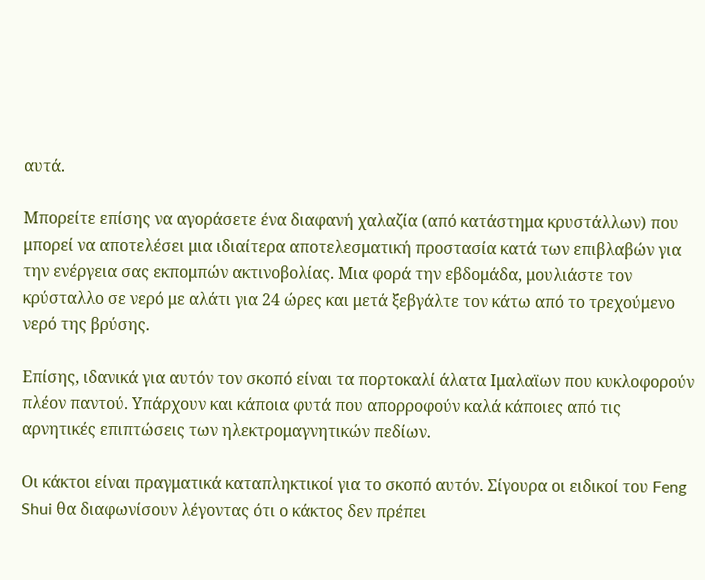αυτά.

Μπορείτε επίσης να αγοράσετε ένα διαφανή χαλαζία (από κατάστημα κρυστάλλων) που μπορεί να αποτελέσει μια ιδιαίτερα αποτελεσματική προστασία κατά των επιβλαβών για την ενέργεια σας εκπομπών ακτινοβολίας. Μια φορά την εβδομάδα, μουλιάστε τον κρύσταλλο σε νερό με αλάτι για 24 ώρες και μετά ξεβγάλτε τον κάτω από το τρεχούμενο νερό της βρύσης.

Επίσης, ιδανικά για αυτόν τον σκοπό είναι τα πορτοκαλί άλατα Ιμαλαϊων που κυκλοφορούν πλέον παντού. Υπάρχουν και κάποια φυτά που απορροφούν καλά κάποιες από τις αρνητικές επιπτώσεις των ηλεκτρομαγνητικών πεδίων.

Οι κάκτοι είναι πραγματικά καταπληκτικοί για το σκοπό αυτόν. Σίγουρα οι ειδικοί του Feng Shui θα διαφωνίσουν λέγοντας ότι ο κάκτος δεν πρέπει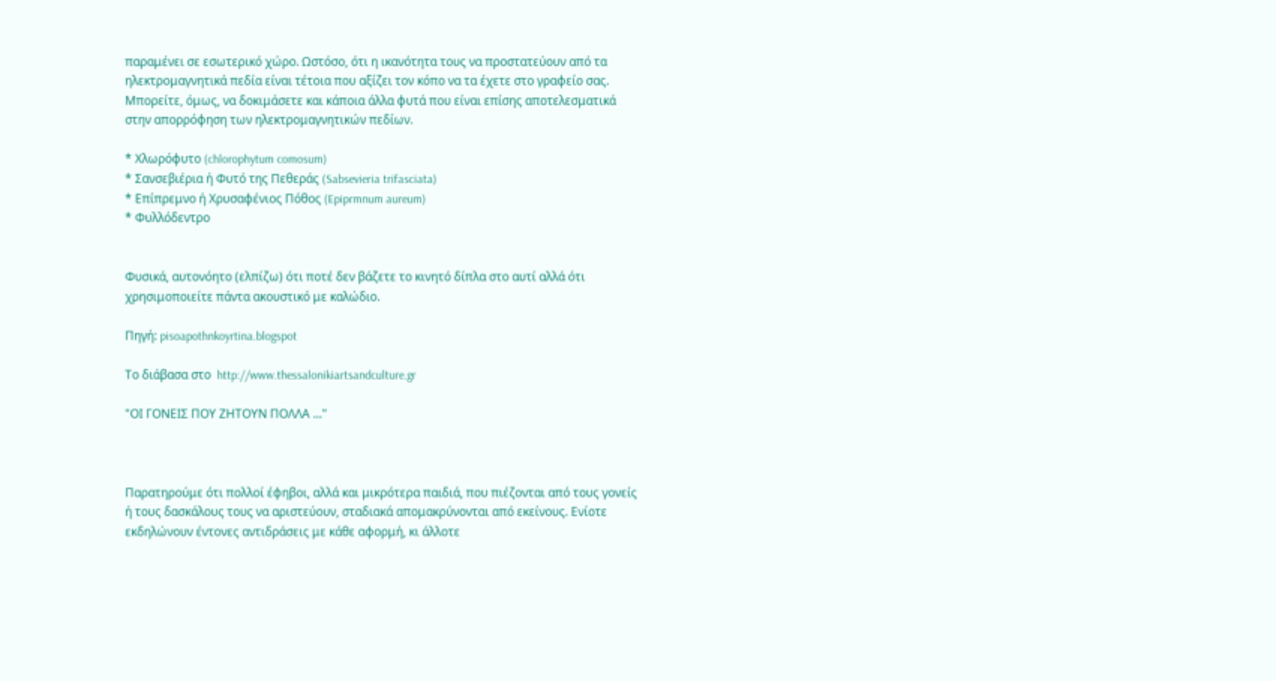παραμένει σε εσωτερικό χώρο. Ωστόσο, ότι η ικανότητα τους να προστατεύουν από τα ηλεκτρομαγνητικά πεδία είναι τέτοια που αξίζει τον κόπο να τα έχετε στο γραφείο σας. Μπορείτε, όμως, να δοκιμάσετε και κάποια άλλα φυτά που είναι επίσης αποτελεσματικά στην απορρόφηση των ηλεκτρομαγνητικών πεδίων.

* Χλωρόφυτο (chlorophytum comosum)
* Σανσεβιέρια ή Φυτό της Πεθεράς (Sabsevieria trifasciata)
* Επίπρεμνο ή Χρυσαφένιος Πόθος (Epiprmnum aureum)
* Φυλλόδεντρο


Φυσικά, αυτονόητο (ελπίζω) ότι ποτέ δεν βάζετε το κινητό δίπλα στο αυτί αλλά ότι χρησιμοποιείτε πάντα ακουστικό με καλώδιο.

Πηγή: pisoapothnkoyrtina.blogspot

Tο διάβασα στο  http://www.thessalonikiartsandculture.gr

"ΟΙ ΓΟΝΕΙΣ ΠΟΥ ΖΗΤΟΥΝ ΠΟΛΛΑ ..."



Παρατηρούμε ότι πολλοί έφηβοι, αλλά και μικρότερα παιδιά, που πιέζονται από τους γονείς ή τους δασκάλους τους να αριστεύουν, σταδιακά απομακρύνονται από εκείνους. Ενίοτε εκδηλώνουν έντονες αντιδράσεις με κάθε αφορμή, κι άλλοτε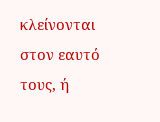κλείνονται στον εαυτό τους, ή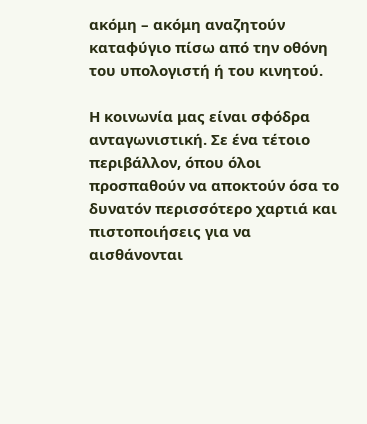ακόμη – ακόμη αναζητούν καταφύγιο πίσω από την οθόνη του υπολογιστή ή του κινητού.

Η κοινωνία μας είναι σφόδρα ανταγωνιστική. Σε ένα τέτοιο περιβάλλον, όπου όλοι προσπαθούν να αποκτούν όσα το δυνατόν περισσότερο χαρτιά και πιστοποιήσεις για να αισθάνονται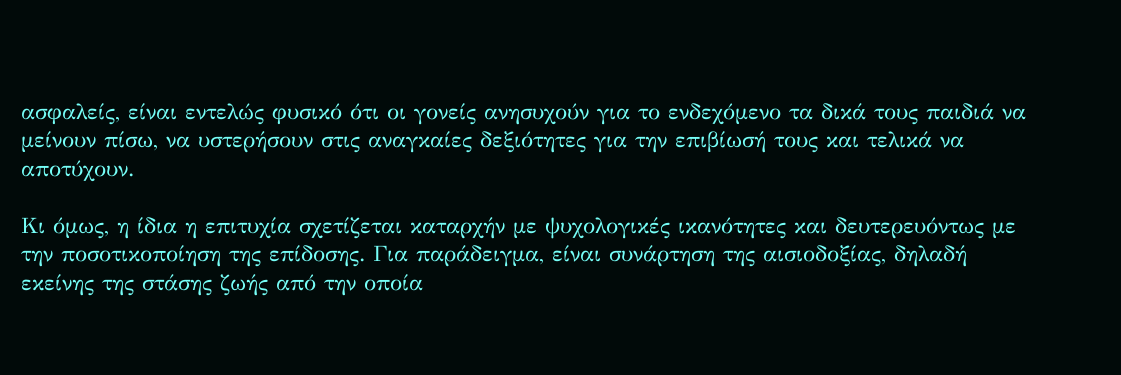ασφαλείς, είναι εντελώς φυσικό ότι οι γονείς ανησυχούν για το ενδεχόμενο τα δικά τους παιδιά να μείνουν πίσω, να υστερήσουν στις αναγκαίες δεξιότητες για την επιβίωσή τους και τελικά να αποτύχουν.

Κι όμως, η ίδια η επιτυχία σχετίζεται καταρχήν με ψυχολογικές ικανότητες και δευτερευόντως με την ποσοτικοποίηση της επίδοσης. Για παράδειγμα, είναι συνάρτηση της αισιοδοξίας, δηλαδή εκείνης της στάσης ζωής από την οποία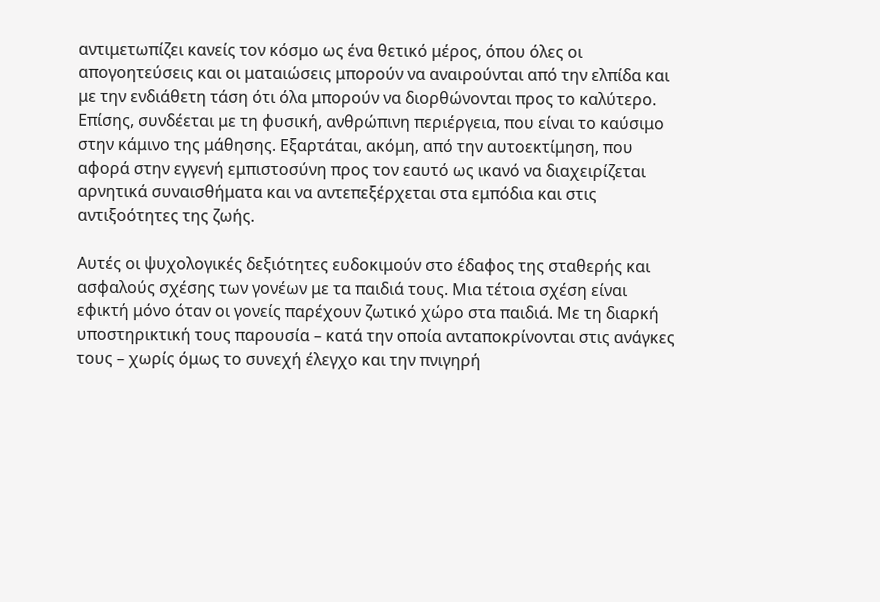αντιμετωπίζει κανείς τον κόσμο ως ένα θετικό μέρος, όπου όλες οι απογοητεύσεις και οι ματαιώσεις μπορούν να αναιρούνται από την ελπίδα και με την ενδιάθετη τάση ότι όλα μπορούν να διορθώνονται προς το καλύτερο. Επίσης, συνδέεται με τη φυσική, ανθρώπινη περιέργεια, που είναι το καύσιμο στην κάμινο της μάθησης. Εξαρτάται, ακόμη, από την αυτοεκτίμηση, που αφορά στην εγγενή εμπιστοσύνη προς τον εαυτό ως ικανό να διαχειρίζεται αρνητικά συναισθήματα και να αντεπεξέρχεται στα εμπόδια και στις αντιξοότητες της ζωής.

Αυτές οι ψυχολογικές δεξιότητες ευδοκιμούν στο έδαφος της σταθερής και ασφαλούς σχέσης των γονέων με τα παιδιά τους. Μια τέτοια σχέση είναι εφικτή μόνο όταν οι γονείς παρέχουν ζωτικό χώρο στα παιδιά. Με τη διαρκή υποστηρικτική τους παρουσία – κατά την οποία ανταποκρίνονται στις ανάγκες τους – χωρίς όμως το συνεχή έλεγχο και την πνιγηρή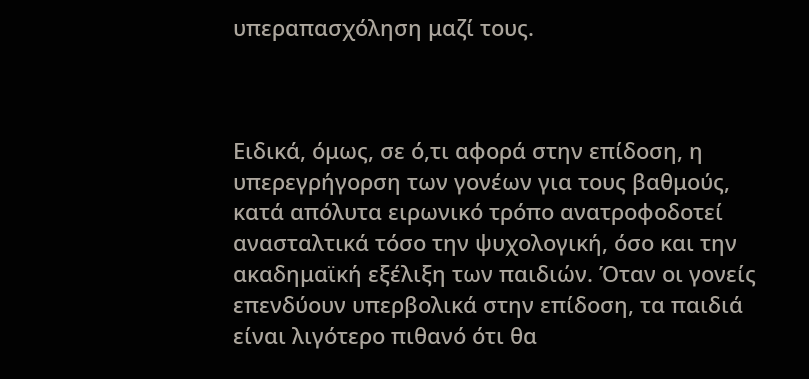υπεραπασχόληση μαζί τους.



Ειδικά, όμως, σε ό,τι αφορά στην επίδοση, η υπερεγρήγορση των γονέων για τους βαθμούς, κατά απόλυτα ειρωνικό τρόπο ανατροφοδοτεί ανασταλτικά τόσο την ψυχολογική, όσο και την ακαδημαϊκή εξέλιξη των παιδιών. Όταν οι γονείς επενδύουν υπερβολικά στην επίδοση, τα παιδιά είναι λιγότερο πιθανό ότι θα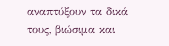αναπτύξουν τα δικά τους, βιώσιμα και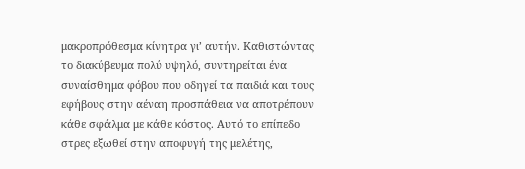μακροπρόθεσμα κίνητρα γι’ αυτήν. Καθιστώντας το διακύβευμα πολύ υψηλό, συντηρείται ένα συναίσθημα φόβου που οδηγεί τα παιδιά και τους εφήβους στην αέναη προσπάθεια να αποτρέπουν κάθε σφάλμα με κάθε κόστος. Αυτό το επίπεδο στρες εξωθεί στην αποφυγή της μελέτης,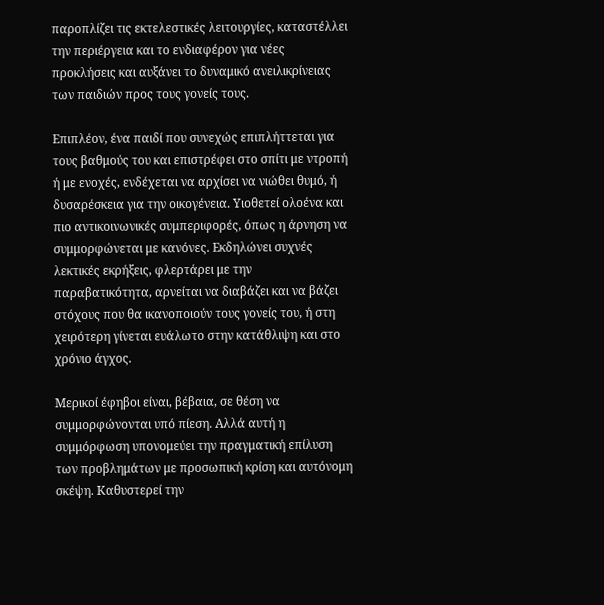παροπλίζει τις εκτελεστικές λειτουργίες, καταστέλλει την περιέργεια και το ενδιαφέρον για νέες προκλήσεις και αυξάνει το δυναμικό ανειλικρίνειας των παιδιών προς τους γονείς τους.

Επιπλέον, ένα παιδί που συνεχώς επιπλήττεται για τους βαθμούς του και επιστρέφει στο σπίτι με ντροπή ή με ενοχές, ενδέχεται να αρχίσει να νιώθει θυμό, ή δυσαρέσκεια για την οικογένεια. Υιοθετεί ολοένα και πιο αντικοινωνικές συμπεριφορές, όπως η άρνηση να συμμορφώνεται με κανόνες. Εκδηλώνει συχνές λεκτικές εκρήξεις, φλερτάρει με την παραβατικότητα, αρνείται να διαβάζει και να βάζει στόχους που θα ικανοποιούν τους γονείς του, ή στη χειρότερη γίνεται ευάλωτο στην κατάθλιψη και στο χρόνιο άγχος.

Μερικοί έφηβοι είναι, βέβαια, σε θέση να συμμορφώνονται υπό πίεση. Αλλά αυτή η συμμόρφωση υπονομεύει την πραγματική επίλυση των προβλημάτων με προσωπική κρίση και αυτόνομη σκέψη. Καθυστερεί την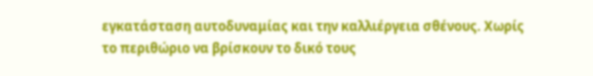εγκατάσταση αυτοδυναμίας και την καλλιέργεια σθένους. Χωρίς το περιθώριο να βρίσκουν το δικό τους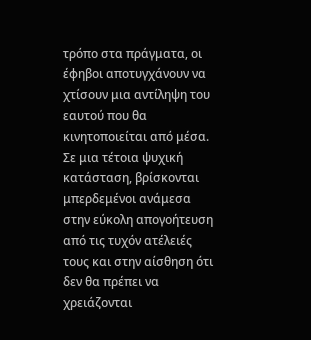τρόπο στα πράγματα, οι έφηβοι αποτυγχάνουν να χτίσουν μια αντίληψη του εαυτού που θα κινητοποιείται από μέσα. Σε μια τέτοια ψυχική κατάσταση, βρίσκονται μπερδεμένοι ανάμεσα στην εύκολη απογοήτευση από τις τυχόν ατέλειές τους και στην αίσθηση ότι δεν θα πρέπει να χρειάζονται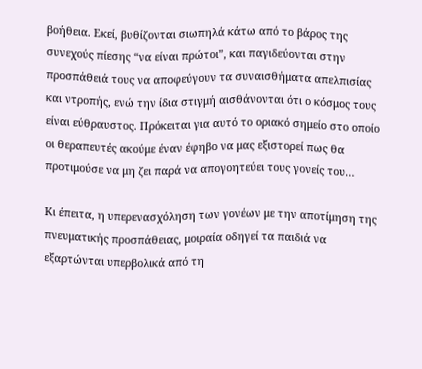βοήθεια. Εκεί, βυθίζονται σιωπηλά κάτω από το βάρος της συνεχούς πίεσης “να είναι πρώτοι”, και παγιδεύονται στην προσπάθειά τους να αποφεύγουν τα συναισθήματα απελπισίας και ντροπής, ενώ την ίδια στιγμή αισθάνονται ότι ο κόσμος τους είναι εύθραυστος. Πρόκειται για αυτό το οριακό σημείο στο οποίο οι θεραπευτές ακούμε έναν έφηβο να μας εξιστορεί πως θα προτιμούσε να μη ζει παρά να απογοητεύει τους γονείς του…

Κι έπειτα, η υπερενασχόληση των γονέων με την αποτίμηση της πνευματικής προσπάθειας, μοιραία οδηγεί τα παιδιά να εξαρτώνται υπερβολικά από τη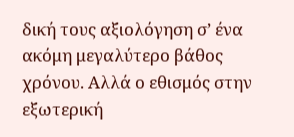δική τους αξιολόγηση σ’ ένα ακόμη μεγαλύτερο βάθος χρόνου. Αλλά ο εθισμός στην εξωτερική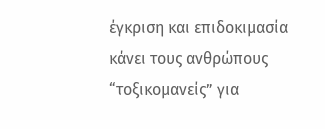έγκριση και επιδοκιμασία κάνει τους ανθρώπους “τοξικομανείς” για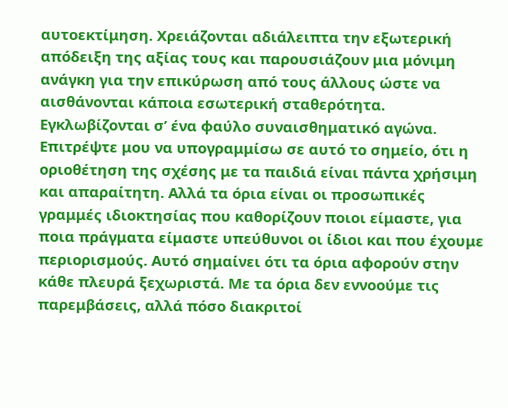αυτοεκτίμηση. Χρειάζονται αδιάλειπτα την εξωτερική απόδειξη της αξίας τους και παρουσιάζουν μια μόνιμη ανάγκη για την επικύρωση από τους άλλους ώστε να αισθάνονται κάποια εσωτερική σταθερότητα. Εγκλωβίζονται σ’ ένα φαύλο συναισθηματικό αγώνα.
Επιτρέψτε μου να υπογραμμίσω σε αυτό το σημείο, ότι η οριοθέτηση της σχέσης με τα παιδιά είναι πάντα χρήσιμη και απαραίτητη. Αλλά τα όρια είναι οι προσωπικές γραμμές ιδιοκτησίας που καθορίζουν ποιοι είμαστε, για ποια πράγματα είμαστε υπεύθυνοι οι ίδιοι και που έχουμε περιορισμούς. Αυτό σημαίνει ότι τα όρια αφορούν στην κάθε πλευρά ξεχωριστά. Με τα όρια δεν εννοούμε τις παρεμβάσεις, αλλά πόσο διακριτοί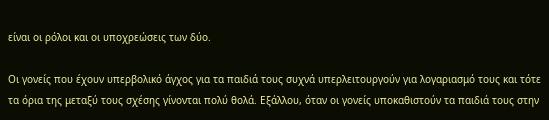είναι οι ρόλοι και οι υποχρεώσεις των δύο.

Οι γονείς που έχουν υπερβολικό άγχος για τα παιδιά τους συχνά υπερλειτουργούν για λογαριασμό τους και τότε τα όρια της μεταξύ τους σχέσης γίνονται πολύ θολά. Εξάλλου, όταν οι γονείς υποκαθιστούν τα παιδιά τους στην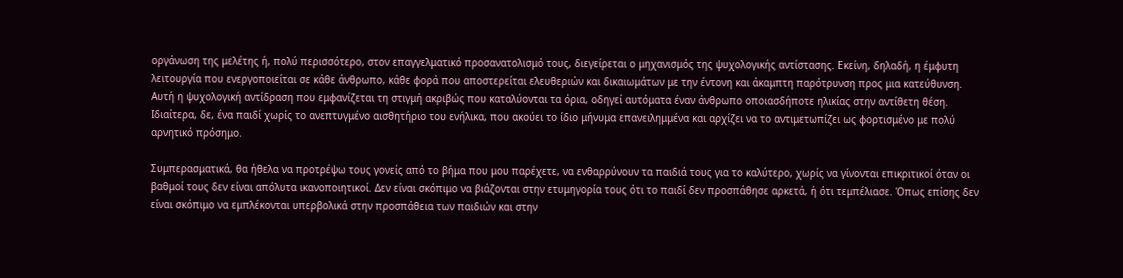οργάνωση της μελέτης ή, πολύ περισσότερο, στον επαγγελματικό προσανατολισμό τους, διεγείρεται ο μηχανισμός της ψυχολογικής αντίστασης. Εκείνη, δηλαδή, η έμφυτη λειτουργία που ενεργοποιείται σε κάθε άνθρωπο, κάθε φορά που αποστερείται ελευθεριών και δικαιωμάτων με την έντονη και άκαμπτη παρότρυνση προς μια κατεύθυνση. Αυτή η ψυχολογική αντίδραση που εμφανίζεται τη στιγμή ακριβώς που καταλύονται τα όρια, οδηγεί αυτόματα έναν άνθρωπο οποιασδήποτε ηλικίας στην αντίθετη θέση. Ιδιαίτερα, δε, ένα παιδί χωρίς το ανεπτυγμένο αισθητήριο του ενήλικα, που ακούει το ίδιο μήνυμα επανειλημμένα και αρχίζει να το αντιμετωπίζει ως φορτισμένο με πολύ αρνητικό πρόσημο.

Συμπερασματικά, θα ήθελα να προτρέψω τους γονείς από το βήμα που μου παρέχετε, να ενθαρρύνουν τα παιδιά τους για το καλύτερο, χωρίς να γίνονται επικριτικοί όταν οι βαθμοί τους δεν είναι απόλυτα ικανοποιητικοί. Δεν είναι σκόπιμο να βιάζονται στην ετυμηγορία τους ότι το παιδί δεν προσπάθησε αρκετά, ή ότι τεμπέλιασε. Όπως επίσης δεν είναι σκόπιμο να εμπλέκονται υπερβολικά στην προσπάθεια των παιδιών και στην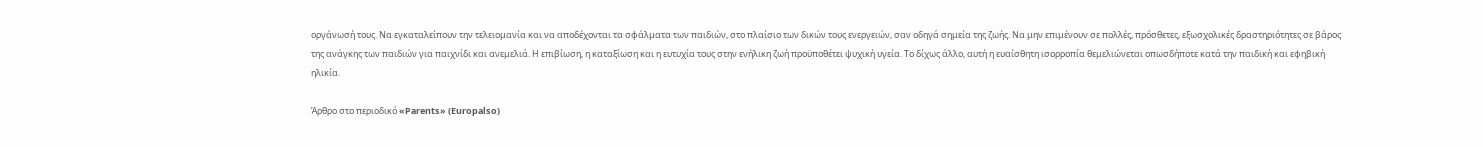οργάνωσή τους. Να εγκαταλείπουν την τελειομανία και να αποδέχονται τα σφάλματα των παιδιών, στο πλαίσιο των δικών τους ενεργειών, σαν οδηγά σημεία της ζωής. Να μην επιμένουν σε πολλές, πρόσθετες, εξωσχολικές δραστηριότητες σε βάρος της ανάγκης των παιδιών για παιχνίδι και ανεμελιά. Η επιβίωση, η καταξίωση και η ευτυχία τους στην ενήλικη ζωή προϋποθέτει ψυχική υγεία. Το δίχως άλλο, αυτή η ευαίσθητη ισορροπία θεμελιώνεται οπωσδήποτε κατά την παιδική και εφηβική ηλικία.

Άρθρο στο περιοδικό «Parents» (Europalso)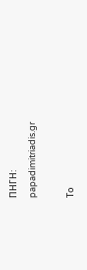ΠΗΓΗ:
papadimitriadis.gr

Το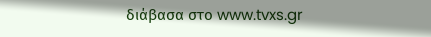διάβασα στο www.tvxs.gr